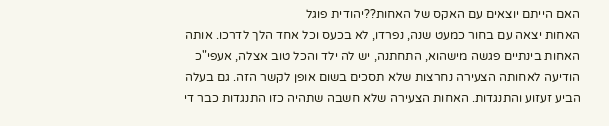האם הייתם יוצאים עם האקס של האחות??יהודית פוגל
האחות יצאה עם בחור כמעט שנה, נפרדו, לא בכעס וכל אחד הלך לדרכו. אותה האחות בינתיים פגשה מישהוא, התחתנה, יש לה ילד והכל טוב אצלה, אעפי"כ הודיעה לאחותה הצעירה נחרצות שלא תסכים בשום אופן לקשר הזה. גם בעלה הביע זעזוע והתנגדות. האחות הצעירה שלא חשבה שתהיה כזו התנגדות כבר די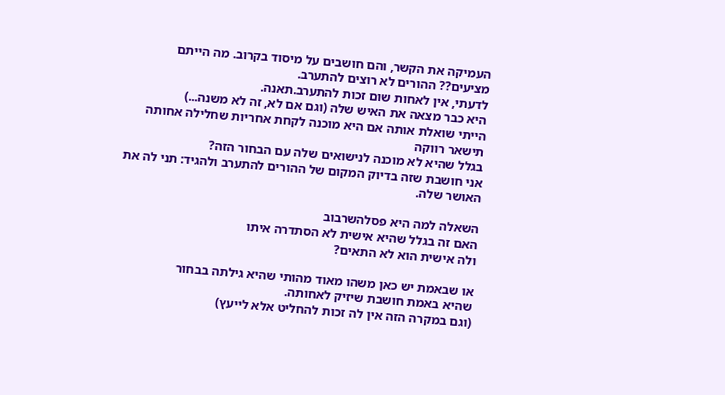העמיקה את הקשר, והם חושבים על מיסוד בקרוב. מה הייתם מציעים?? ההורים לא רוצים להתערב.
לדעתי, אין לאחות שום זכות להתערב.תאנה.
היא כבר מצאה את האיש שלה (וגם אם לא, זה לא משנה...)
הייתי שואלת אותה אם היא מוכנה לקחת אחריות שחלילה אחותה תישאר רווקה
בגלל שהיא לא מוכנה לנישואים שלה עם הבחור הזה?
אני חושבת שזה בדיוק המקום של ההורים להתערב ולהגיד: תני לה את האושר שלה.

השאלה למה היא פסלהשרבוב
האם זה בגלל שהיא אישית לא הסתדרה איתו
ולה אישית הוא לא התאים?

או שבאמת יש כאן משהו מאוד מהותי שהיא גילתה בבחור
שהיא באמת חושבת שיזיק לאחותה.
(וגם במקרה הזה אין לה זכות להחליט אלא לייעץ)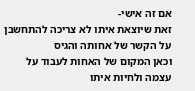אם זה אישי-
זאת שיוצאת איתו לא צריכה להתחשבן על הקשר של אחותה והגיס
וכאן המקום של האחות לעבוד על עצמה ולחיות איתו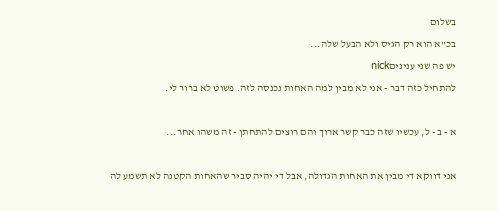בשלום
בכ"א הוא רק הגיס ולא הבעל שלה...
יש פה שני עניניםnick
להתחיל כזה דבר - אני לא מבין למה האחות נכנסה לזה. פשוט לא ברור לי.

א - ב - ל, עכשיו שזה כבר קשר ארוך והם רוצים להתחתן - זה משהו אחר...

אני דווקא די מבין את האחות הגדולה, אבל די יהיה סביר שהאחות הקטנה לא תשמע לה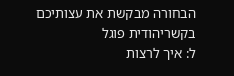הבחורה מבקשת את עצותיכם בקשריהודית פוגל
ל: איך לרצות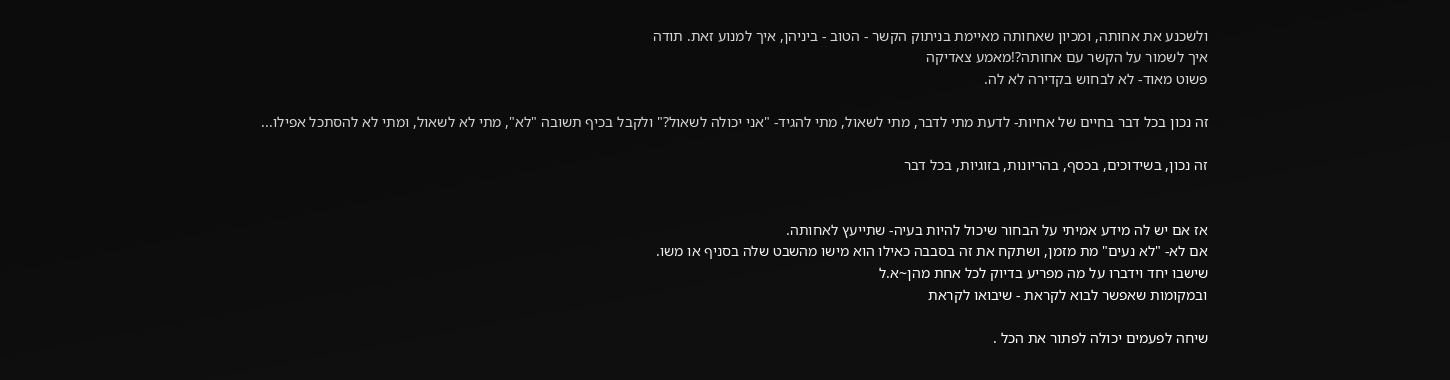ולשכנע את אחותה, ומכיון שאחותה מאיימת בניתוק הקשר - הטוב - ביניהן, איך למנוע זאת. תודה
איך לשמור על הקשר עם אחותה?!מאמע צאדיקה
פשוט מאוד- לא לבחוש בקדירה לא לה.

זה נכון בכל דבר בחיים של אחיות- לדעת מתי לדבר, מתי לשאול, מתי להגיד- "אני יכולה לשאול?" ולקבל בכיף תשובה "לא", מתי לא לשאול, ומתי לא להסתכל אפילו...

זה נכון, בשידוכים, בכסף, בהריונות, בזוגיות, בכל דבר


אז אם יש לה מידע אמיתי על הבחור שיכול להיות בעיה- שתייעץ לאחותה.
אם לא- "לא נעים" מת מזמן, ושתקח את זה בסבבה כאילו הוא מישו מהשבט שלה בסניף או משו.
שישבו יחד וידברו על מה מפריע בדיוק לכל אחת מהן~א.ל
ובמקומות שאפשר לבוא לקראת - שיבואו לקראת

שיחה לפעמים יכולה לפתור את הכל .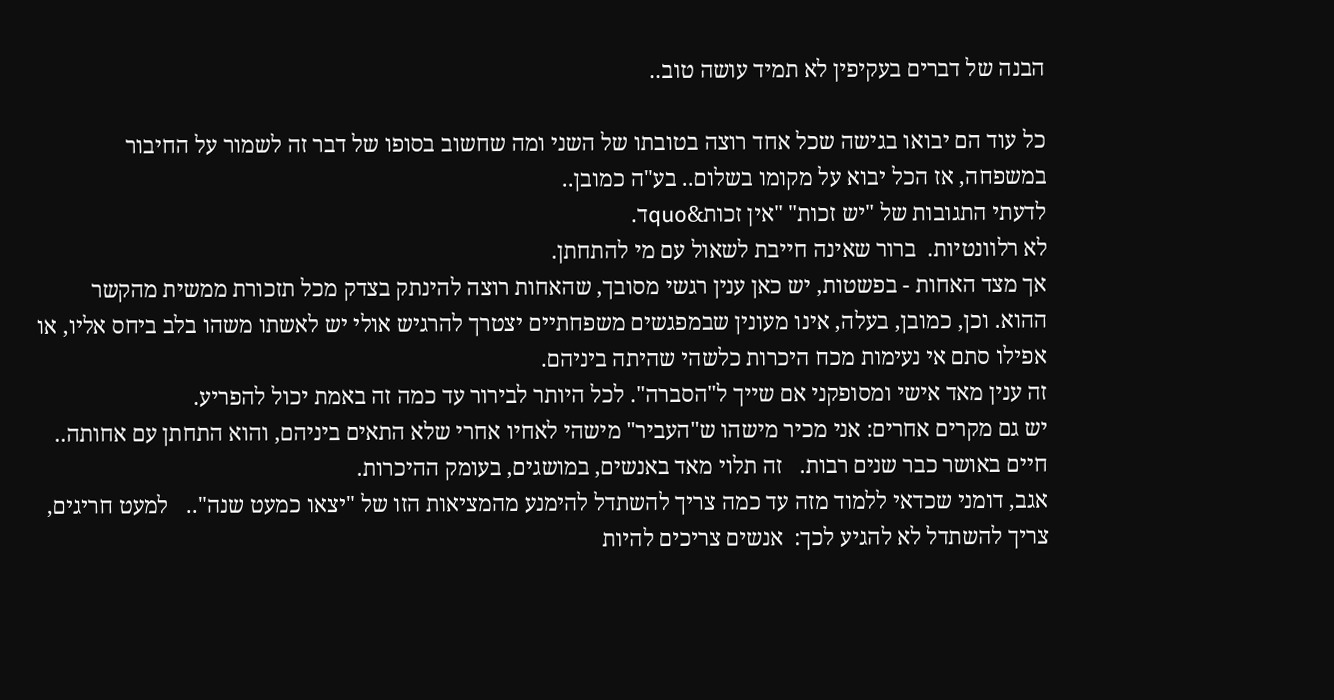הבנה של דברים בעקיפין לא תמיד עושה טוב..

כל עוד הם יבואו בגישה שכל אחד רוצה בטובתו של השני ומה שחשוב בסופו של דבר זה לשמור על החיבור במשפחה, אז הכל יבוא על מקומו בשלום.. בע"ה כמובן..
לדעתי התגובות של "יש זכות" "אין זכות&quoד.
לא רלוונטיות.  ברור שאינה חייבת לשאול עם מי להתחתן.
אך מצד האחות - בפשטות, יש כאן ענין רגשי מסובך, שהאחות רוצה להינתק בצדק מכל תזכורת ממשית מהקשר ההוא. וכן, כמובן, בעלה, אינו מעונין שבמפגשים משפחתיים יצטרך להרגיש אולי יש לאשתו משהו בלב ביחס אליו, או אפילו סתם אי נעימות מכח היכרות כלשהי שהיתה ביניהם.
זה ענין מאד אישי ומסופקני אם שייך ל"הסברה". לכל היותר לבירור עד כמה זה באמת יכול להפריע.
יש גם מקרים אחרים: אני מכיר מישהו ש"העביר" מישהי לאחיו אחרי שלא התאים ביניהם, והוא התחתן עם אחותה..  חיים באושר כבר שנים רבות.   זה תלוי מאד באנשים, במושגים, בעומק ההיכרות.
אגב, דומני שכדאי ללמוד מזה עד כמה צריך להשתדל להימנע מהמציאות הזו של "יצאו כמעט שנה"..   למעט חריגים, צריך להשתדל לא להגיע לכך:  אנשים צריכים להיות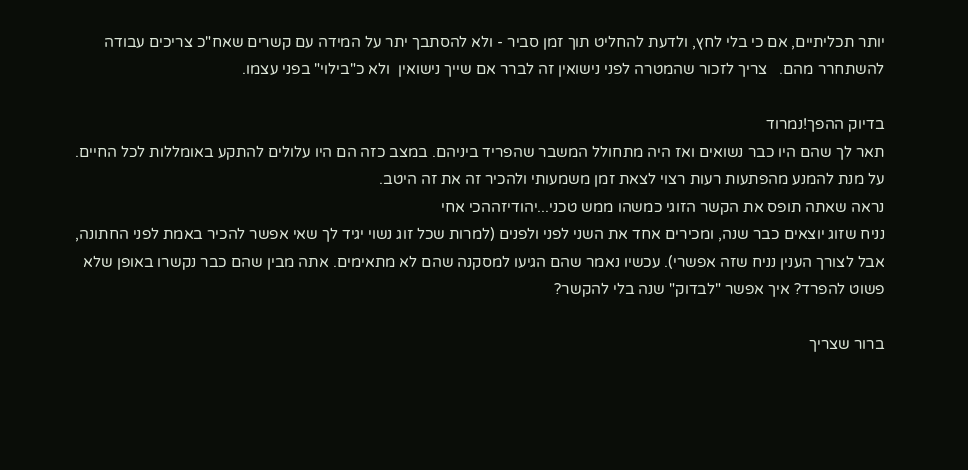יותר תכליתיים, אם כי בלי לחץ, ולדעת להחליט תוך זמן סביר - ולא להסתבך יתר על המידה עם קשרים שאח"כ צריכים עבודה להשתחרר מהם.   צריך לזכור שהמטרה לפני נישואין זה לברר אם שייך נישואין  ולא כ"בילוי" בפני עצמו.

בדיוק ההפך!נמרוד
תאר לך שהם היו כבר נשואים ואז היה מתחולל המשבר שהפריד ביניהם. במצב כזה הם היו עלולים להתקע באומללות לכל החיים.
על מנת להמנע מהפתעות רעות רצוי לצאת זמן משמעותי ולהכיר זה את זה היטב.
נראה שאתה תופס את הקשר הזוגי כמשהו ממש טכני...יהודיזההכי אחי
נניח שזוג יוצאים כבר שנה, ומכירים אחד את השני לפני ולפנים (למרות שכל זוג נשוי יגיד לך שאי אפשר להכיר באמת לפני החתונה, אבל לצורך הענין נניח שזה אפשרי). עכשיו נאמר שהם הגיעו למסקנה שהם לא מתאימים. אתה מבין שהם כבר נקשרו באופן שלא פשוט להפרד? איך אפשר "לבדוק" שנה בלי להקשר?

ברור שצריך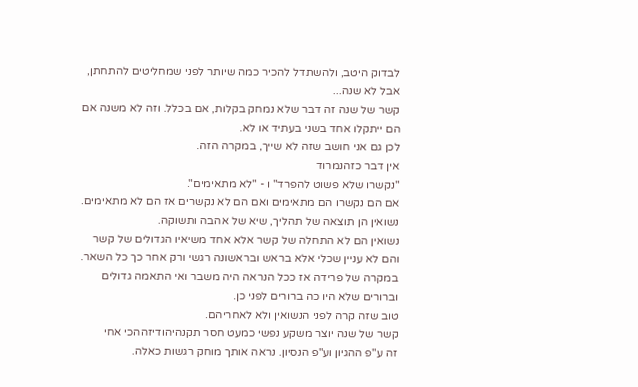לבדוק היטב, ולהשתדל להכיר כמה שיותר לפני שמחליטים להתחתן, אבל לא שנה...
קשר של שנה זה דבר שלא נמחק בקלות, אם בכלל. וזה לא משנה אם הם ייתקלו אחד בשני בעתיד או לא.
לכן גם אני חושב שזה לא שייך, במקרה הזה.
אין דבר כזהנמרוד
"נקשרו שלא פשוט להפרד" ו - "לא מתאימים".
אם הם נקשרו הם מתאימים ואם הם לא נקשרים אז הם לא מתאימים.
נשואין הן תוצאה של תהליך, שיא של אהבה ותשוקה.
נשואין הם לא התחלה של קשר אלא אחד משיאיו הגדולים של קשר והם לא עניין שכלי אלא בראש ובראשונה רגשי ורק אחר כך כל השאר.
במקרה של פרידה אז ככל הנראה היה משבר ואי התאמה גדולים וברורים שלא היו כה ברורים לפני כן.
טוב שזה קרה לפני הנשואין ולא לאחריהם.
קשר של שנה יוצר משקע נפשי כמעט חסר תקנהיהודיזההכי אחי
זה ע"פ ההגיון וע"פ הנסיון. נראה אותך מוחק רגשות כאלה.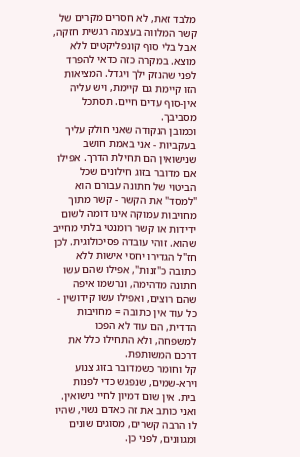מלבד זאת, לא חסרים מקרים של קשר המלווה בעצמה רגשית חזקה, אבל בלי סוף קונפליקטים ללא מוצא. במקרה כזה כדאי להפרד לפני שהנזק ילך ויגדל. המציאות הזו קיימת גם קיימת, ויש עליה אין-סוף עדים חיים. תסתכל מסביבך.
וכמובן הנקודה שאני חולק עליך בעקביות - אני באמת חושב שנישואין הם תחילת הדרך. אפילו אם מדובר בזוג חילונים שכל הביטוי של חתונה עבורם הוא "למסד" את הקשר - קשר מתוך מחויבות עמוקה אינו דומה לשום ידידות או קשר רומנטי בלתי מחייב שהוא. זוהי עובדה פסיכולוגית. לכן חז"ל הגדירו יחסי אישות ללא כתובה כ"זנות", אפילו שהם עשו חתונה מדהימה, ונרשמו איפה שהם רוצים, ואפילו עשו קידושין - כל עוד אין כתובה = מחויבות הדדית, הם עוד לא הפכו למשפחה, ולא התחילו כלל את דרכם המשותפת.
קל וחומר כשמדובר בזוג צנוע וירא-שמים, שנפגש כדי לפנות בית. אין שום דמיון לחיי נישואין. ואני כותב את זה כאדם נשוי, שהיו לו הרבה קשרים, מסוגים שונים ומגוונים, לפני כן.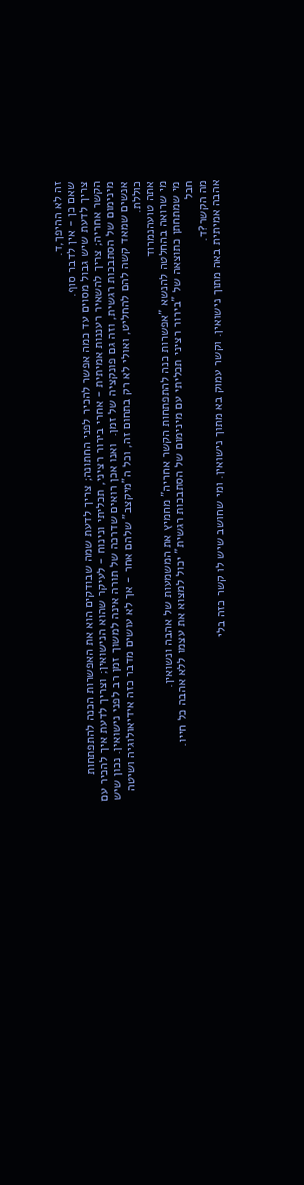זה לא ההיפך,ד.
שאם כן - אין לדבר סוף.
צריך לדעת שיש גבול מסוים עד כמה אפשר להכיר לפני החתונה; צריך לדעת שמה שבודקים הוא את האפשרות הכנה להתפתחות הקשר אחריה; צריך להשאיר רעננות אמיתית - אחרי בירור רציני, תכליתי ונינוח - לעיקר שהוא הנישואין; וצריך לדעת איך להכיר עם מינימום של הסתבכות רגשית, וזה גם פונקציה של זמן.  ואנו אכן רואים שדרכה של תורה אינה למשוך זמן רב לפני נישואין. נכון שיש אנשים שמאד קשה להם להחליט, ואולי לא רק בתחום זה, וכל ה"מיקצב" שלהם אחר - אך לא עושים מדבר כזה אידיאולוגיה ושיטה כוללת.
אתה טועהנמרוד
מי שרואה בהחלטה להנשא "אפשרות כנה להתפתחות הקשר אחריה" מחמיץ את המשמעות של אהבה ונשואין.
מי שמתחתן כתוצאה של "בירור רציני תכליתי עם מינימום של הסתבכות רגשית" יכול למצוא את עצמו ללא אהבה כל חייו.
חבל
מה הקשר?ד.
אהבה אמיתית באה מתוך נישואין. וקשר עמוק בא מתוך נישואין. ומי שחושב שיש לו קשר כזה בלי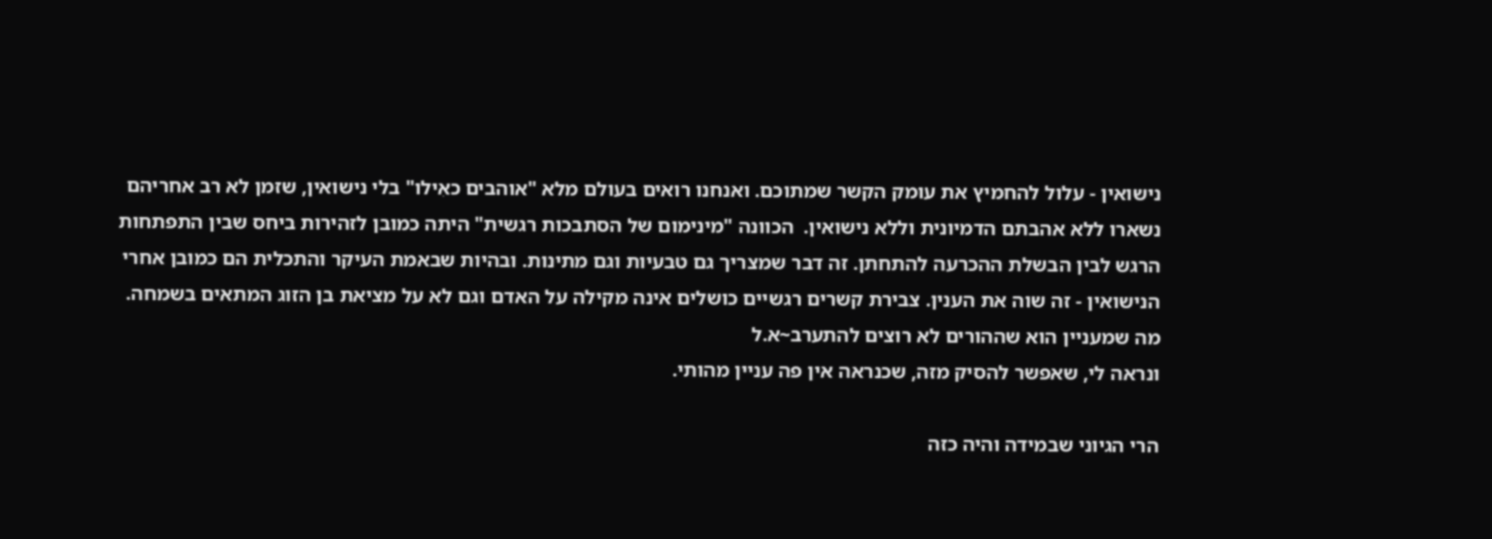נישואין - עלול להחמיץ את עומק הקשר שמתוכם. ואנחנו רואים בעולם מלא "אוהבים כאִילו" בלי נישואין, שזמן לא רב אחריהם נשארו ללא אהבתם הדמיונית וללא נישואין.  הכוונה "מינימום של הסתבכות רגשית" היתה כמובן לזהירות ביחס שבין התפתחות הרגש לבין הבשלת ההכרעה להתחתן. זה דבר שמצריך גם טבעיות וגם מתינות. ובהיות שבאמת העיקר והתכלית הם כמובן אחרי הנישואין - זה שוה את הענין. צבירת קשרים רגשיים כושלים אינה מקילה על האדם וגם לא על מציאת בן הזוג המתאים בשמחה.
מה שמעניין הוא שההורים לא רוצים להתערב~א.ל
ונראה לי, שאפשר להסיק מזה, שכנראה אין פה עניין מהותי.

הרי הגיוני שבמידה והיה כזה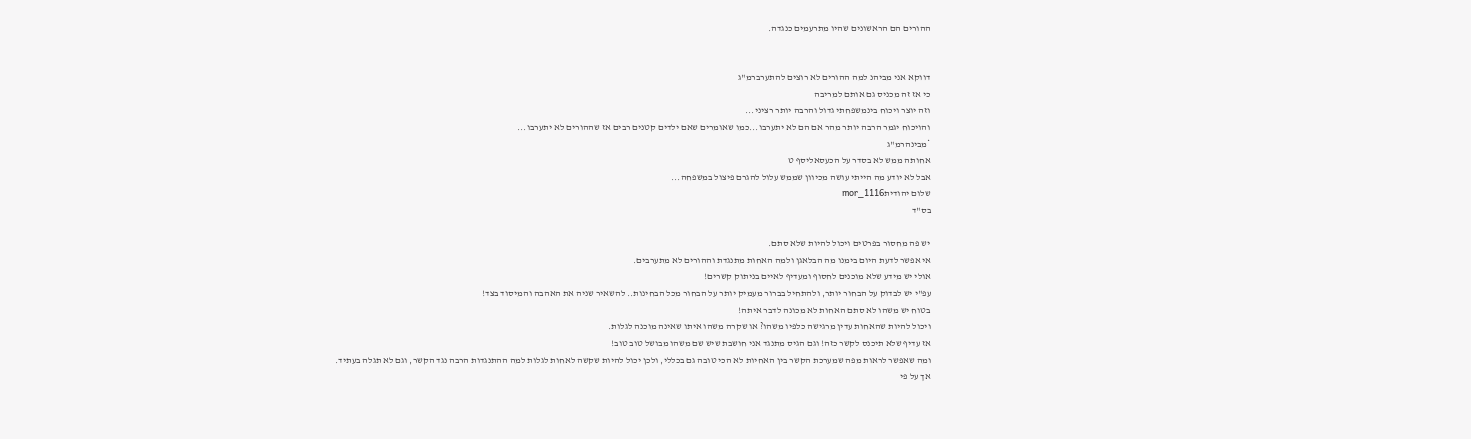ההורים הם הראשונים שהיו מתרעמים כנגדה.


דווקא אני מביהנ למה ההורים לא רוצים להתערברמ"ג
כי אז זה מכניס גם אותם למריבה
וזה יוצר ויכוח בינמשפחתי גדול והרבה יותר רציני...
והויכוח יגמר הרבה יותר מהר אם הם לא יתערבו...כמו שאומרים שאם ילדים קטנים רבים אז שההורים לא יתערבו...
*מבינהרמ"ג
אחותה ממש לא בסדר על הכעסאליסף ט
אבל לא יודע מה הייתי עושה מכיוון שממש עלול להגרם פיצול במשפחה...
שלום יהודיתmor_1116
בס"ד

יש פה מחסור בפרטים ויכול להיות שלא סתם.
אי אפשר לדעת היום בימנו מה הבלאגן ולמה האחות מתנגדת וההורים לא מתערבים.
אולי יש מידע שלא מוכנים לחסוף ומעדיף לאיים בניתוק קשרים!
עפ"י יש לבדוק על הבחור יותר, ולהתחיל בברור מעמיק יותר על הבחור מכל הבחינות.. להשאיר שניה את האהבה והמיסוד בצד!
בטוח יש משהו לא סתם האחות לא מכונה לדבר איתה!
ויכול להיות שהאחות עדין מרגישה כלפיו משהו? או שקרה משהו איתו שאינה מוכנה לגלות.
אז עדיף שלא תיכנס לקשר כזה! וגם הגיס מתנגד אני חושבת שיש שם משהו מבושל טוב טוב!
ומה שאפשר לראות מפה שמערכת הקשר בין האחיות לא הכי טובה גם בכללי, ולכן יכול להיות שקשה לאחות לגלות למה ההתנגדות הרבה נגד הקשר, וגם לא תגלה בעתיד.
אך על פי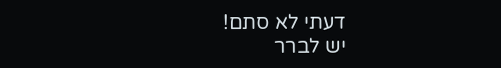דעתי לא סתם!
יש לברר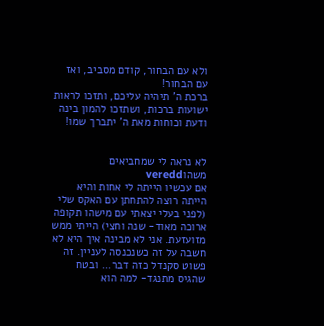ולא עם הבחור, קודם מסביב, ואז עם הבחור!
ברכת ה' תיהיה עליכם, ותזכו לראות ישועות ברכות, ושתזכו להמון בינה ודעת וכוחות מאת ה' יתברך שמו!


לא נראה לי שמחביאים משהוveredd
אם עכשיו הייתה לי אחות והיא הייתה רוצה להתחתן עם האקס שלי (לפני בעלי יצאתי עם מישהו תקופה ארוכה מאוד- שנה וחצי) הייתי ממש מזועזעת. אני לא מבינה איך היא לא חשבה על זה כשנכנסה לעניין. זה פשוט סקנדל כזה דבר... ובטח שהגיס מתנגד- למה הוא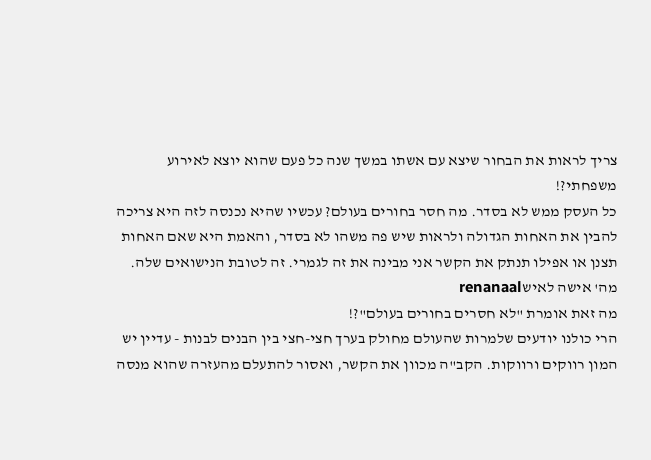צריך לראות את הבחור שיצא עם אשתו במשך שנה כל פעם שהוא יוצא לאירוע משפחתי?!
כל העסק ממש לא בסדר. מה חסר בחורים בעולם? עכשיו שהיא נכנסה לזה היא צריכה להבין את האחות הגדולה ולראות שיש פה משהו לא בסדר, והאמת היא שאם האחות תצנן או אפילו תנתק את הקשר אני מבינה את זה לגמרי. זה לטובת הנישואים שלה.
מה' אישה לאישrenanaal
מה זאת אומרת "לא חסרים בחורים בעולם"?!
הרי כולנו יודעים שלמרות שהעולם מחולק בערך חצי-חצי בין הבנים לבנות - עדיין יש המון רווקים ורווקות. הקב"ה מכוון את הקשר, ואסור להתעלם מהעזרה שהוא מנסה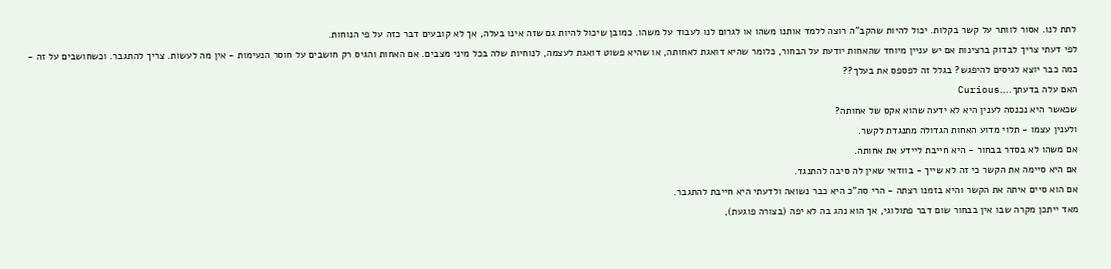לתת לנו. אסור לוותר על קשר בקלות. יכול להיות שהקב"ה רוצה ללמד אותנו משהו או לגרום לנו לעבוד על משהו. כמובן שיכול להיות גם שזה אינו בעלה, אך לא קובעים דבר כזה על פי הנוחות.
לפי דעתי צריך לבדוק ברצינות אם יש עניין מיוחד שהאחות יודעת על הבחור, כלומר שהיא דואגת לאחותה, או שהיא פשוט דואגת לעצמה, לנוחיות שלה בכל מיני מצבים. אם האחות והגיס רק חושבים על חוסר הנעימות - אין מה לעשות. צריך להתגבר. וכשחושבים על זה - כמה כבר יוצא לגיסים להיפגש? בגלל זה לפספס את בעלך??
האם עלה בדעתך....Curious
שכאשר היא נכנסה לענין היא לא ידעה שהוא אקס של אחותה?
ולענין עצמו - תלוי מדוע האחות הגדולה מתנגדת לקשר.
אם משהו לא בסדר בבחור - היא חייבת ליידע את אחותה.
אם היא סיימה את הקשר כי זה לא שייך - בוודאי שאין לה סיבה להתנגד.
אם הוא סיים איתה את הקשר והיא בזמנו רצתה - הרי סה"כ היא כבר נשואה ולדעתי היא חייבת להתגבר.
מאד ייתכן מקרה שבו אין בבחור שום דבר פתולוגי, אך הוא נהג בה לא יפה (בצורה פוגעת),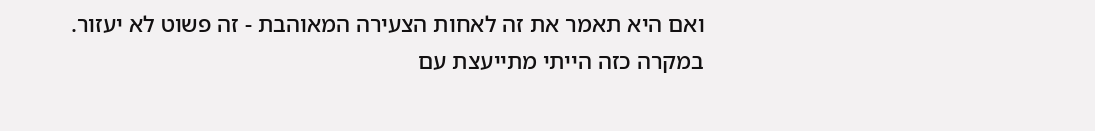ואם היא תאמר את זה לאחות הצעירה המאוהבת - זה פשוט לא יעזור.
במקרה כזה הייתי מתייעצת עם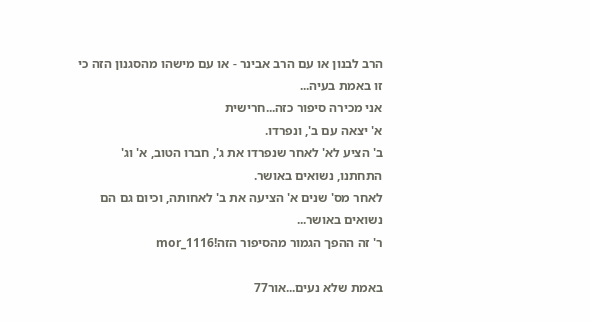הרב לבנון או עם הרב אבינר - או עם מישהו מהסגנון הזה כי זו באמת בעיה...
אני מכירה סיפור כזה...חרישית
א' יצאה עם ב', ונפרדו.
ב' הציע לא' לאחר שנפרדו את ג', חברו הטוב, א' וג' התחתנו, נשואים באושר.
לאחר מס' שנים א' הציעה את ב' לאחותה, וכיום גם הם נשואים באושר...
ר' זה ההפך הגמור מהסיפור הזה!mor_1116

באמת שלא נעים...אור77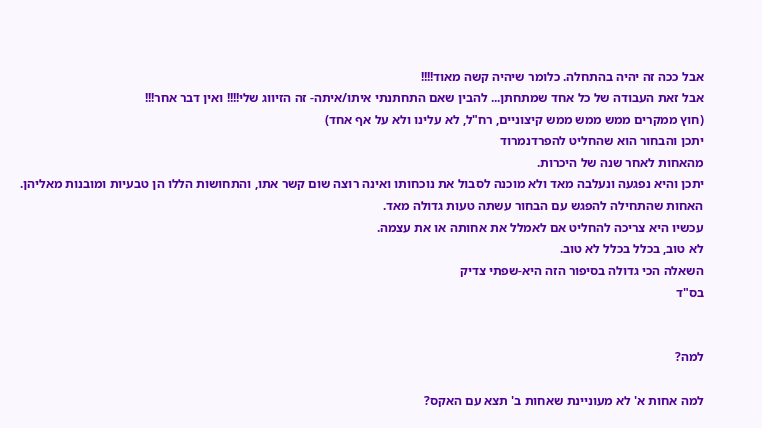אבל ככה זה יהיה בהתחלה. כלומר שיהיה קשה מאוד!!!!
אבל זאת העבודה של כל אחד שמתחתן... להבין שאם התחתנתי איתו/איתה- זה הזיווג שלי!!!! ואין דבר אחר!!!
(חוץ ממקרים ממש ממש ממש קיצוניים, רח"ל, לא עלינו ולא על אף אחד)
יתכן והבחור הוא שהחליט להפרדנמרוד
מהאחות לאחר שנה של היכרות.
יתכן והיא נפגעה ונעלבה מאד ולא מוכנה לסבול את נוכחותו ואינה רוצה שום קשר אתו, והתחושות הללו הן טבעיות ומובנות מאליהן.
האחות שהתחילה להפגש עם הבחור עשתה טעות גדולה מאד.
עכשיו היא צריכה להחליט אם לאמלל את אחותה או את עצמה.
לא טוב, בכלל בכלל לא טוב.
השאלה הכי גדולה בסיפור הזה היא-שפתי צדיק
בס"ד


למה?

למה אחות א' לא מעוניינת שאחות ב' תצא עם האקס?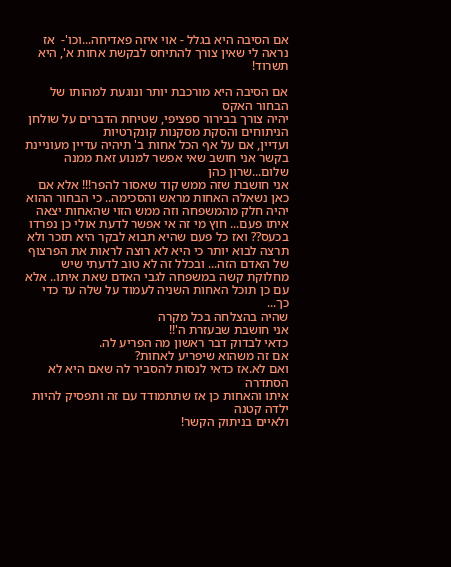אם הסיבה היא בגלל - אוי איזה פאדיחה...וכו'-  אז נראה לי שאין צורך להתיחס לבקשת אחות א', היא תשרוד!

אם הסיבה היא מורכבת יותר ונוגעת למהותו של הבחור האקס
יהיה צורך בבירור ספציפי, שטיחת הדברים על שולחן הניתוחים והסקת מסקנות קונקרטיות
ועדיין, אם על אף הכל אחות ב' תיהיה עדיין מעוניינת בקשר אני חושב שאי אפשר למנוע זאת ממנה
שלום...שרון כהן
אני חושבת שזה ממש קוד שאסור להפר!!! אלא אם כאן נשאלה האחות מראש והסכימה.. כי הבחור ההוא יהיה חלק מהמשפחה וזה ממש הזוי שהאחות יצאה איתו פעם... חוץ מי זה אי אפשר לדעת אולי כן נפרדו בכעס?? ואז כל פעם שהיא תבוא לבקר היא תזכר ולא תרצה לבוא יותר כי היא לא רוצה לראות את הפרצוף של האדם הזה... ובכלל זה לא טוב לדעתי שיש מחלוקת קשה במשפחה לגבי האדם שאת איתו.. אלא עם כן תוכל האחות השניה לעמוד על שלה עד כדי כך...
שהיה בהצלחה בכל מקרה
אני חושבת שבעזרת ה'!!
כדאי לבדוק דבר ראשון מה הפריע לה.
אם זה משהוא שיפריע לאחות?
ואם לא.אז כדאי לנסות להסביר לה שאם היא לא הסתדרה
איתו והאחות כן אז שתתמודד עם זה ותפסיק להיות ילדה קטנה
ולאיים בניתוק הקשר!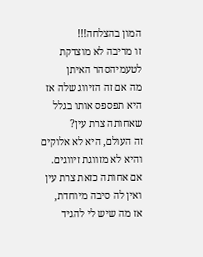המון בהצלחה!!!
זו מריבה לא מוצדקת לטעמיהסהר האיתן
מה אם זה הזיווג שלה אז היא תפספס אותו בגלל שאחותה צרת עין?
זה העולם, היא לא אלוקים והיא לא מזווגת זיווגים.
אם אחותה כזאת צרת עין ואין לה סיבה מיוחדת,
אז מה שיש לי להגיד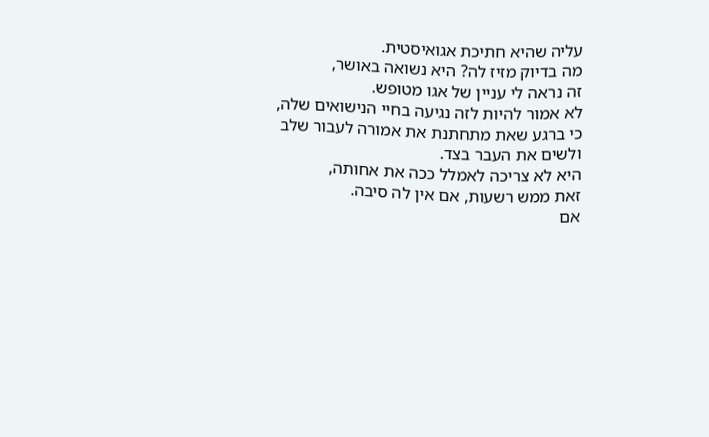עליה שהיא חתיכת אגואיסטית.
מה בדיוק מזיז לה? היא נשואה באושר,
זה נראה לי עניין של אגו מטופש.
לא אמור להיות לזה נגיעה בחיי הנישואים שלה,
כי ברגע שאת מתחתנת את אמורה לעבור שלב
ולשים את העבר בצד.
היא לא צריכה לאמלל ככה את אחותה,
זאת ממש רשעות, אם אין לה סיבה.
אם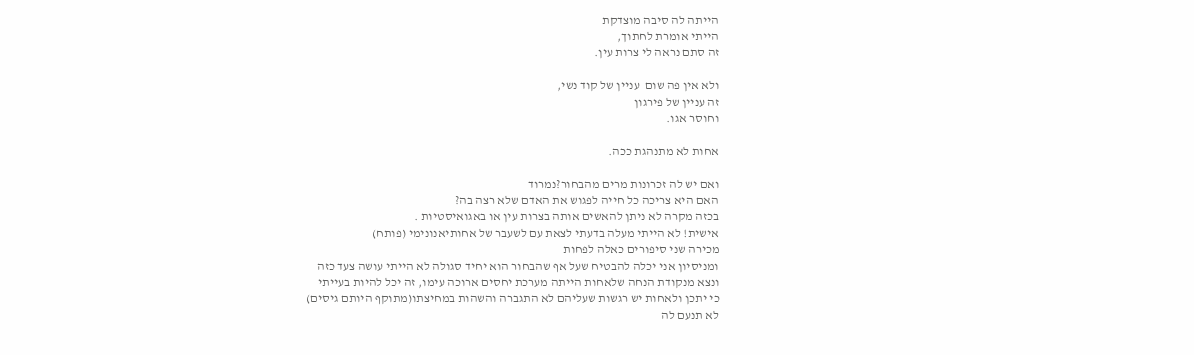הייתה לה סיבה מוצדקת
הייתי אומרת לחתוך,
זה סתם נראה לי צרות עין.

ולא אין פה שום  עניין של קוד נשי,
זה עניין של פירגון
וחוסר אגו.

אחות לא מתנהגת ככה.

ואם יש לה זכרונות מרים מהבחור?נמרוד
האם היא צריכה כל חייה לפגוש את האדם שלא רצה בה?
בכזה מקרה לא ניתן להאשים אותה בצרות עין או באגואיסטיות .
אישית! לא הייתי מעלה בדעתי לצאת עם לשעבר של אחותיאנונימי (פותח)
מכירה שני סיפורים כאלה לפחות
ומניסיון אני יכלה להבטיח שעל אף שהבחור הוא יחיד סגולה לא הייתי עושה צעד כזה
ונצא מנקודת הנחה שלאחות הייתה מערכת יחסים ארוכה עימו, זה יכל להיות בעייתי
כי יתכן ולאחות יש רגשות שעליהם לא התגברה והשהות במחיצתו(מתוקף היותם גיסים)
לא תנעם לה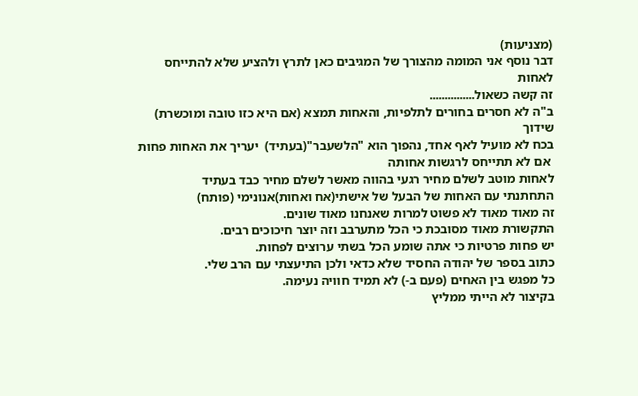(מצניעות)
דבר נוסף אני המומה מהצורך של המגיבים כאן לתרץ ולהציע שלא להתייחס לאחות
זה קשה כשאול...............
ב"ה לא חסרים בחורים לתלפיות, והאחות תמצא (אם היא כזו טובה ומוכשרת) שידוך
בכח לא מועיל לאף אחד, נהפוך הוא "הלשעבר"(בעתיד)  יעריך את האחות פחות
 אם לא תתייחס לרגשות אחותה
לאחות מוטב לשלם מחיר רגעי בהווה מאשר לשלם מחיר כבד בעתיד
התחתנתי עם האחות של הבעל של אישתי(אח ואחות)אנונימי (פותח)
זה מאוד מאוד לא פשוט למרות שאנחנו מאוד שונים.
התקשורת מאוד מסובכת כי הכל מתערבב וזה יוצר חיכוכים רבים.
יש פחות פרטיות כי אתה שומע הכל בשתי ערוצים לפחות.
כתוב בספר של יהודה החסיד שלא כדאי ולכן התיעצתי עם הרב שלי.
כל מפגש בין האחים (פעם ב-) לא תמיד חוויה נעימה.
בקיצור לא הייתי ממליץ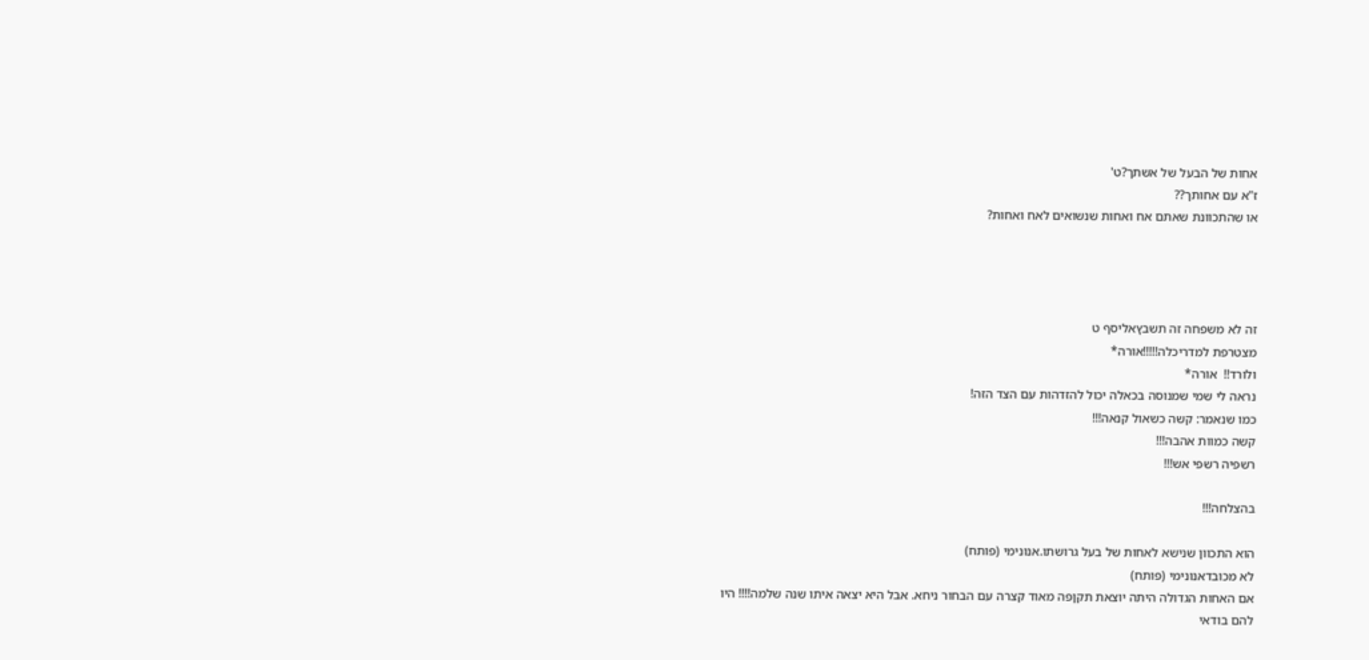אחות של הבעל של אשתך?ט'
ז"א עם אחותך??
או שהתכוונת שאתם אח ואחות שנשואים לאח ואחות?




זה לא משפחה זה תשבץאליסף ט
מצטרפת למדריכלה!!!!!אורה*
ולורד!!  אורה*
נראה לי שמי שמנוסה בכאלה יכול להזדהות עם הצד הזה!
כמו שנאמר: קשה כשאול קנאה!!!
קשה כמוות אהבה!!!
רשפיה רשפי אש!!!

בהצלחה!!!

הוא התכוון שנישא לאחות של בעל גרושתו.אנונימי (פותח)
לא מכובדאנונימי (פותח)
אם האחות הגדולה היתה יוצאת תקןפה מאוד קצרה עם הבחור ניחא. אבל היא יצאה איתו שנה שלמה!!!! היו להם בודאי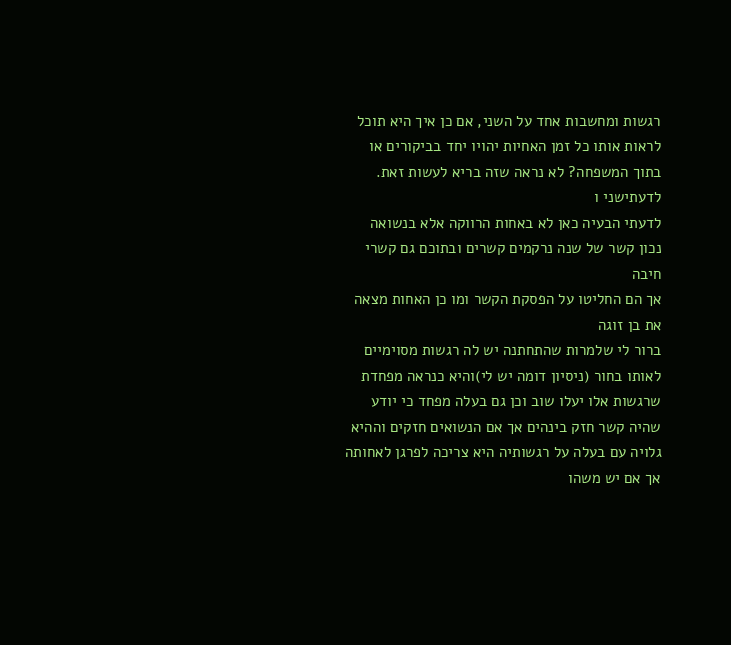רגשות ומחשבות אחד על השני, אם כן איך היא תוכל לראות אותו כל זמן האחיות יהויו יחד בביקורים או בתוך המשפחה? לא נראה שזה בריא לעשות זאת.
לדעתישני ו
לדעתי הבעיה כאן לא באחות הרווקה אלא בנשואה
נכון קשר של שנה נרקמים קשרים ובתוכם גם קשרי חיבה
אך הם החליטו על הפסקת הקשר ומו כן האחות מצאה את בן זוגה
ברור לי שלמרות שהתחתנה יש לה רגשות מסוימיים לאותו בחור (ניסיון דומה יש לי)והיא כנראה מפחדת שרגשות אלו יעלו שוב וכן גם בעלה מפחד כי יודע שהיה קשר חזק בינהים אך אם הנשואים חזקים וההיא גלויה עם בעלה על רגשותיה היא צריכה לפרגן לאחותה
אך אם יש משהו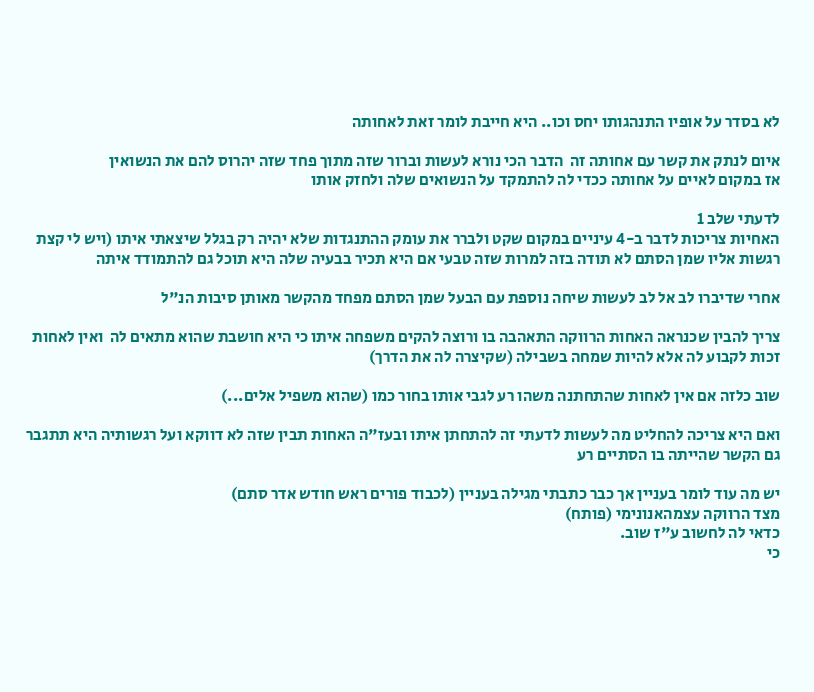לא בסדר על אופיו התנהגותו יחס וכו.. היא חייבת לומר זאת לאחותה

איום לנתק את קשר עם אחותה זה  הדבר הכי נורא לעשות וברור שזה מתוך פחד שזה יהרוס להם את הנשואין
אז במקום לאיים על אחותה ככדי לה להתמקד על הנשואים שלה ולחזק אותו

לדעתי שלב 1
האחיות צריכות לדבר ב-4 עיניים במקום שקט ולברר את עומק ההתנגדות שלא יהיה רק בגלל שיצאתי איתו (ויש לי קצת רגשות אליו שמן הסתם לא תודה בזה למרות שזה טבעי אם היא תכיר בבעיה שלה היא תוכל גם להתמודד איתה

אחרי שדיברו לב אל לב לעשות שיחה נוספת עם הבעל שמן הסתם מפחד מהקשר מאותן סיבות הנ"ל

צריך להבין שכנראה האחות הרווקה התאהבה בו ורוצה להקים משפחה איתו כי היא חושבת שהוא מתאים לה  ואין לאחות זכות לקבוע לה אלא להיות שמחה בשבילה (שקיצרה לה את הדרך)

שוב כלזה אם אין לאחות שהתחתנה משהו רע לגבי אותו בחור כמו (שהוא משפיל אלים...)

ואם היא צריכה להחליט מה לעשות לדעתי זה להתחתן איתו ובעז"ה האחות תבין שזה לא דווקא ועל רגשותיה היא תתגבר גם הקשר שהייתה בו הסתיים רע

יש מה עוד לומר בעניין אך כבר כתבתי מגילה בעניין (לכבוד פורים ראש חודש אדר סתם)
מצד הרווקה עצמהאנונימי (פותח)
כדאי לה לחשוב ע"ז שוב.
כי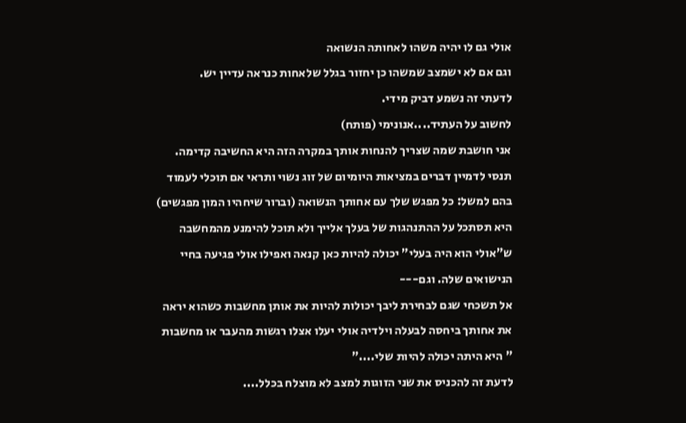אולי גם לו יהיה משהו לאחותה הנשואה
וגם אם לא ישמצב שמשהו כן יחזור בגלל שלאחות כנראה עדיין יש.
לדעתי זה נשמע דביק מידי.
לחשוב על העתיד....אנונימי (פותח)
אני חושבת שמה שצריך להנחות אותך במקרה הזה היא החשיבה קדימה.
תנסי לדמיין דברים במציאות היומיום של זוג נשוי ותראי אם תוכלי לעמוד בהם למשל: כל מפגש שלך עם אחותך הנשואה (וברור שיחהיו המון מפגשים) היא תסתכל על ההתנהגות של בעלך אלייך ולא תוכל להימנע מהמחשבה ש"אולי הוא היה בעלי" יכולה להיות כאן קנאה ואפילו אולי פגיעה בחיי הנישואים שלה. וגם---
אל תשכחי שגם לבחירת ליבך יכולות להיות את אותן מחשבות כשהוא יראה את אחותך ביחסה לבעלה וילדיה אולי יעלו אצלו רגשות מהעבר או מחשבות " היא היתה יכולה להיות שלי...."
לדעת זה להכניס את שני הזוגות למצב לא מוצלח בכלל....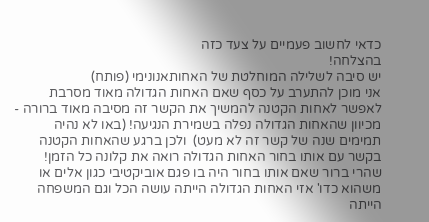כדאי לחשוב פעמיים על צעד כזה
בהצלחה!
יש סיבה לשלילה המוחלטת של האחותאנונימי (פותח)
אני מוכן להתערב על כסף שאם האחות הגדולה מאוד מסרבת לאפשר לאחות הקטנה להמשיך את הקשר זה מסיבה מאוד ברורה - מכיוון שהאחות הגדולה נפלה בשמירת הנגיעה! (באו לא נהיה תמימים שנה של קשר זה לא מעט)  ולכן ברגע שהאחות הקטנה בקשר עם אותו בחור האחות הגדולה רואה את קלונה כל הזמן!
שהרי ברור שאם אותו בחור היה בו פגם אוביקטיבי כגון אלים או משהוא כדו' אזי האחות הגדולה הייתה עושה הכל וגם המשפחה הייתה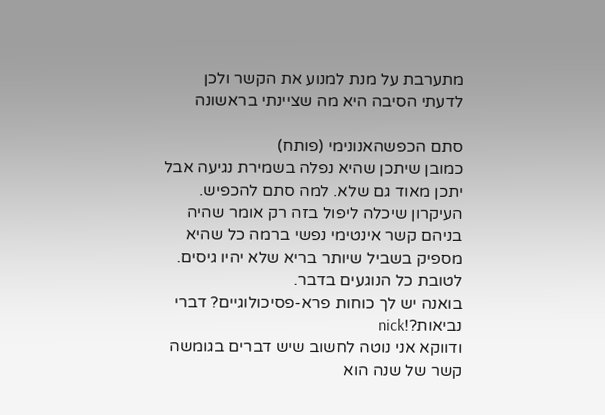מתערבת על מנת למנוע את הקשר ולכן לדעתי הסיבה היא מה שציינתי בראשונה

סתם הכפשהאנונימי (פותח)
כמובן שיתכן שהיא נפלה בשמירת נגיעה אבל יתכן מאוד גם שלא. למה סתם להכפיש.
העיקרון שיכלה ליפול בזה רק אומר שהיה בניהם קשר אינטימי נפשי ברמה כל שהיא מספיק בשביל שיותר בריא שלא יהיו גיסים. לטובת כל הנוגעים בדבר.
בואנה יש לך כוחות פרא-פסיכולוגיים? דברי נביאות?!nick
ודווקא אני נוטה לחשוב שיש דברים בגומשה
קשר של שנה הוא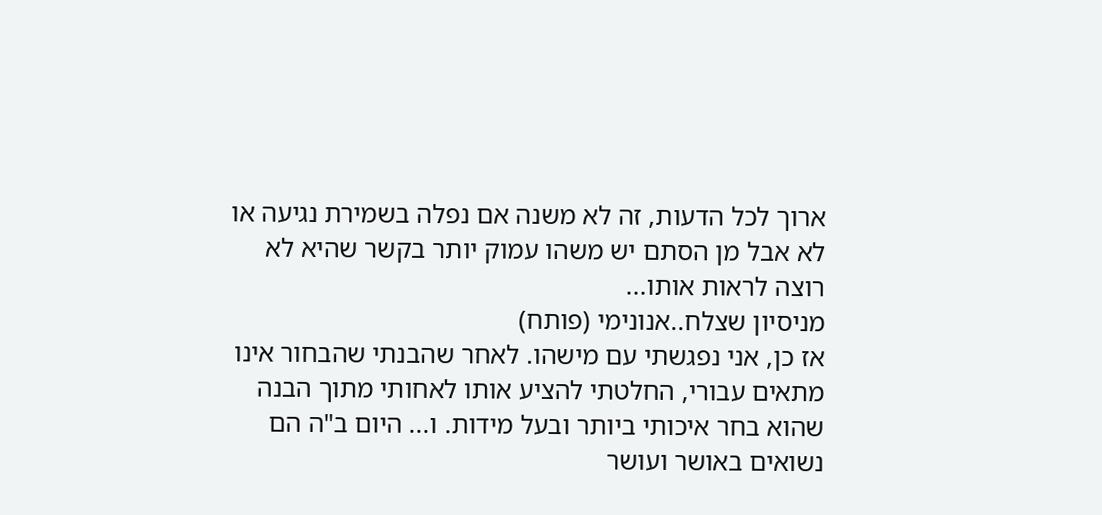ארוך לכל הדעות, זה לא משנה אם נפלה בשמירת נגיעה או לא אבל מן הסתם יש משהו עמוק יותר בקשר שהיא לא רוצה לראות אותו...
מניסיון שצלח..אנונימי (פותח)
אז כן, אני נפגשתי עם מישהו. לאחר שהבנתי שהבחור אינו מתאים עבורי, החלטתי להציע אותו לאחותי מתוך הבנה שהוא בחר איכותי ביותר ובעל מידות. ו... היום ב"ה הם נשואים באושר ועושר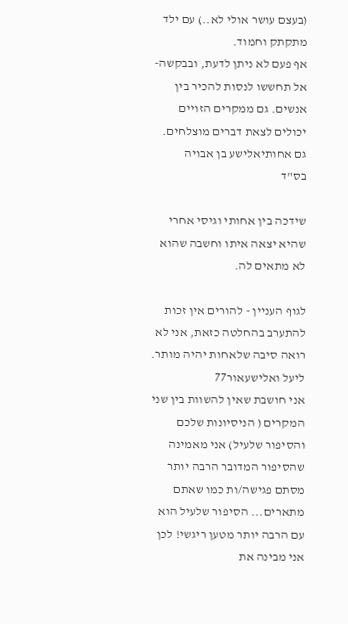(בעצם עושר אולי לא..) עם ילד מתקתק וחמוד.
אף פעם לא ניתן לדעת, ובבקשה- אל תחששו לנסות להכיר בין אנשים. גם ממקרים הזויים יכולים לצאת דברים מוצלחים.
גם אחותיאלישע בן אבויה
בס"ד

שידכה בין אחותי וגיסי אחרי שהיא יצאה איתו וחשבה שהוא לא מתאים לה.

לגוף העניין - להורים אין זכות להתערב בהחלטה כזאת, אני לא רואה סיבה שלאחות יהיה מותר.
ליעל ואלישעאור77
אני חושבת שאין להשוות בין שני המקרים ( הניסיונות שלכם והסיפור שלעיל) אני מאמינה שהסיפור המדובר הרבה יותר מסתם פגישה/ות כמו שאתם מתארים... הסיפור שלעיל הוא עם הרבה יותר מטען ריגשי! לכן אני מבינה את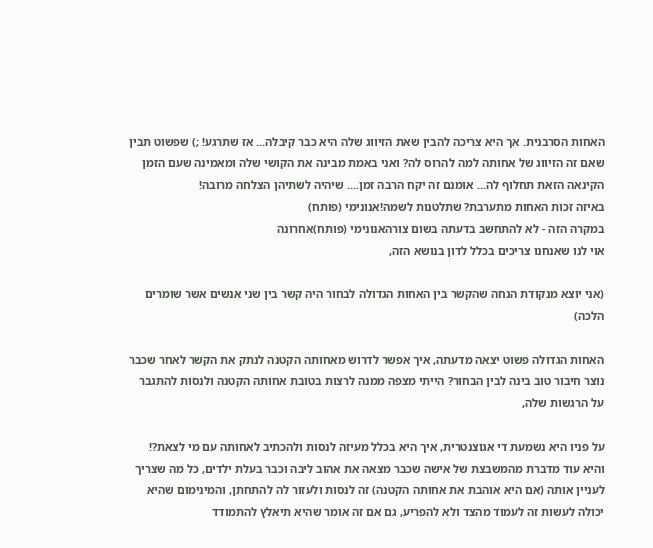האחות הסרבנית. אך היא צריכה להבין שאת הזיווג שלה היא כבר קיבלה... אז שתרגע! ;) שפשוט תבין שאם זה הזיווג של אחותה למה להרוס לה? ואני באמת מבינה את הקושי שלה ומאמינה שעם הזמן הקינאה הזאת תחלוף לה... אומנם זה יקח הרבה זמן.... שיהיה לשתיהן הצלחה מרובה!
באיזה זכות האחות מתערבת? שתלטנות לשמה!אנונימי (פותח)
במקרה הזה - לא להתחשב בדעתה בשום צורהאנונימי (פותח)אחרונה
אוי לנו שאנחנו צריכים בכלל לדון בנושא הזה,

(אני יוצא מנקודת הנחה שהקשר בין האחות הגדולה לבחור היה קשר בין שני אנשים אשר שומרים הלכה)

האחות הגדולה פשוט יצאה מדעתה, איך אפשר לדרוש מאחותה הקטנה לנתק את הקשר לאחר שכבר נוצר חיבור טוב בינה לבין הבחור? הייתי מצפה ממנה לרצות בטובת אחותה הקטנה ולנסות להתגבר על הרגשות שלה,

על פניו היא נשמעת די אגוצנטרית, איך היא בכלל מעיזה לנסות ולהכתיב לאחותה עם מי לצאת?! והיא עוד מדברת מהמשבצת של אישה שכבר מצאה את אהוב ליבה וכבר בעלת ילדים, כל מה שצריך לעניין אותה (אם היא אוהבת את אחותה הקטנה) זה לנסות ולעזור לה להתחתן, והמינימום שהיא יכולה לעשות זה לעמוד מהצד ולא להפריע, גם אם זה אומר שהיא תיאלץ להתמודד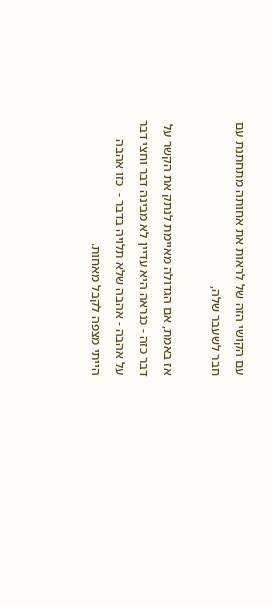עם הקושי הזה של לראות את אחותה מתחתנת עם חבר לשעבר שלה,

אז באמת, אם הגדולה מאיימת לנתק את הקשר על דבר כזה - כנראה היא עדיין לא מבינה דבר וחצי דבר על אהבה - אהבה שלא תלויה בדבר -  כזו אהבה הייתי מצפה לקבל מאחות.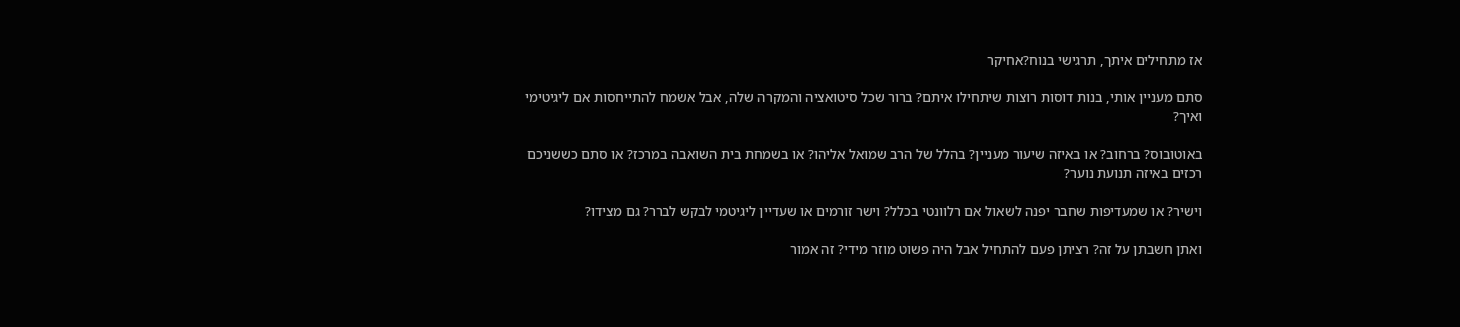אז מתחילים איתך, תרגישי בנוח?אחיקר

סתם מעניין אותי, בנות דוסות רוצות שיתחילו איתם? ברור שכל סיטואציה והמקרה שלה, אבל אשמח להתייחסות אם ליגיטימי ואיך?

באוטובוס? ברחוב? או באיזה שיעור מעניין? בהלל של הרב שמואל אליהו? או בשמחת בית השואבה במרכז? או סתם כששניכם רכזים באיזה תנועת נוער?

וישיר? או שמעדיפות שחבר יפנה לשאול אם רלוונטי בכלל? וישר זורמים או שעדיין ליגיטמי לבקש לברר? גם מצידו?

ואתן חשבתן על זה? רציתן פעם להתחיל אבל היה פשוט מוזר מידי? זה אמור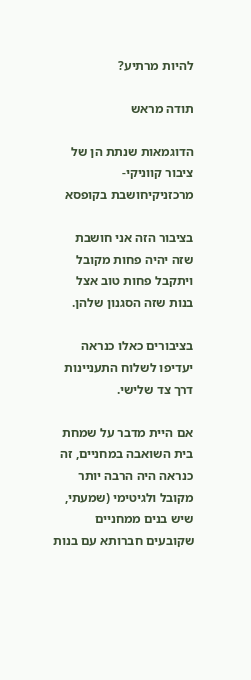להיות מרתיע?

תודה מראש

הדוגמאות שנתת הן של ציבור קווניקי- מרכזניקיחושבת בקופסא

בציבור הזה אני חושבת שזה יהיה פחות מקובל ויתקבל פחות טוב אצל בנות שזה הסגנון שלהן.

בציבורים כאלו כנראה יעדיפו לשלוח התעניינות דרך צד שלישי.

אם היית מדבר על שמחת בית השואבה במחניים, זה כנראה היה הרבה יותר מקובל ולגיטימי (שמעתי, שיש בנים ממחניים שקובעים חברותא עם בנות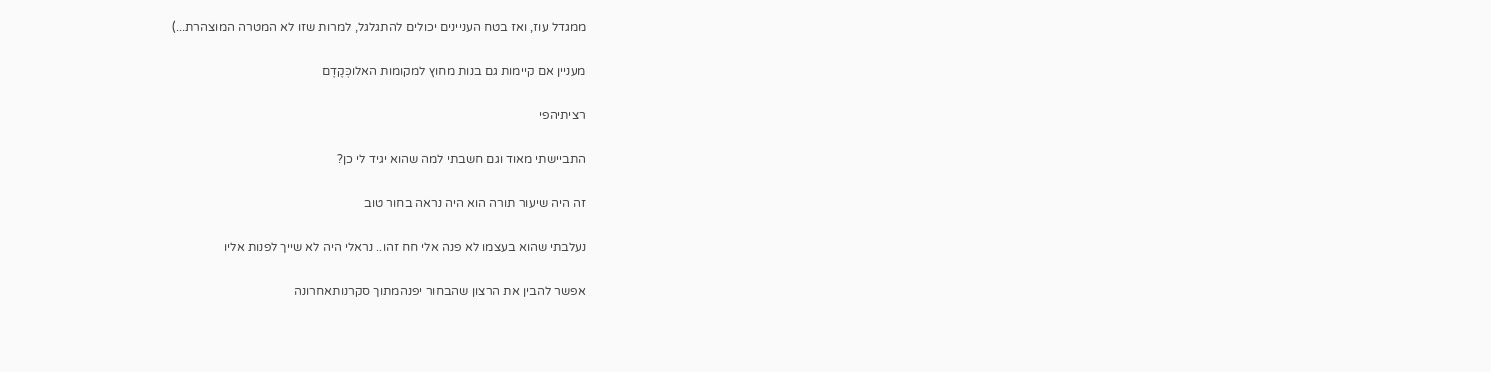ממגדל עוז, ואז בטח העניינים יכולים להתגלגל, למרות שזו לא המטרה המוצהרת...)

מעניין אם קיימות גם בנות מחוץ למקומות האלוכְּקֶדֶם

רציתיהפי

התביישתי מאוד וגם חשבתי למה שהוא יגיד לי כן?

זה היה שיעור תורה הוא היה נראה בחור טוב

נעלבתי שהוא בעצמו לא פנה אלי חח זהו.. נראלי היה לא שייך לפנות אליו

אפשר להבין את הרצון שהבחור יפנהמתוך סקרנותאחרונה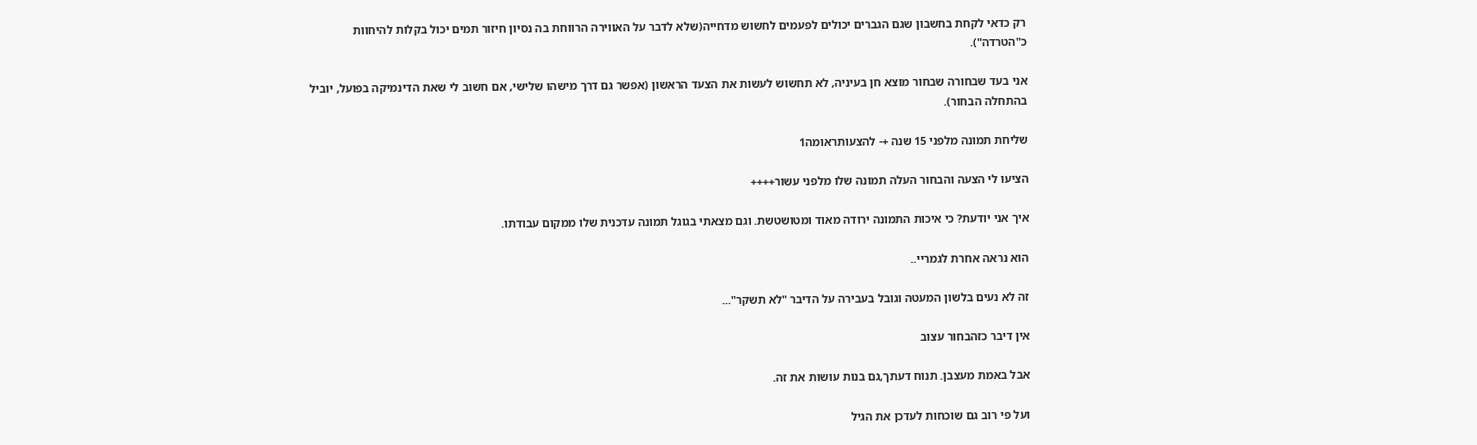רק כדאי לקחת בחשבון שגם הגברים יכולים לפעמים לחשוש מדחייה(שלא לדבר על האווירה הרווחת בה נסיון חיזור תמים יכול בקלות להיחוות כ"הטרדה").

אני בעד שבחורה שבחור מוצא חן בעיניה, לא תחשוש לעשות את הצעד הראשון (אפשר גם דרך מישהו שלישי, אם חשוב לי שאת הדינמיקה בפועל, יוביל בהתחלה הבחור).

שליחת תמונה מלפני 15 שנה +- להצעותראומה1

הציעו לי הצעה והבחור העלה תמונה שלו מלפני עשור++++

איך אני יודעת? כי איכות התמונה ירודה מאוד ומטושטשת. וגם מצאתי בגוגל תמונה עדכנית שלו ממקום עבודתו.

הוא נראה אחרת לגמריי..

זה לא נעים בלשון המעטה וגובל בעבירה על הדיבר "לא תשקר"...

אין דיבר כזהבחור עצוב

אבל באמת מעצבן. תנוח דעתך,גם בנות עושות את זה.

ועל פי רוב גם שוכחות לעדכן את הגיל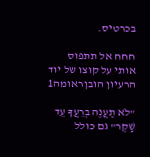בכרטיס.

חחח אל תתפוס אותי על קוצו של יוד הרעיון הובןראומה1

"לֹא תַעֲנֶה בְרֵעֲךָ עֵד שָׁקֶר" גם כולל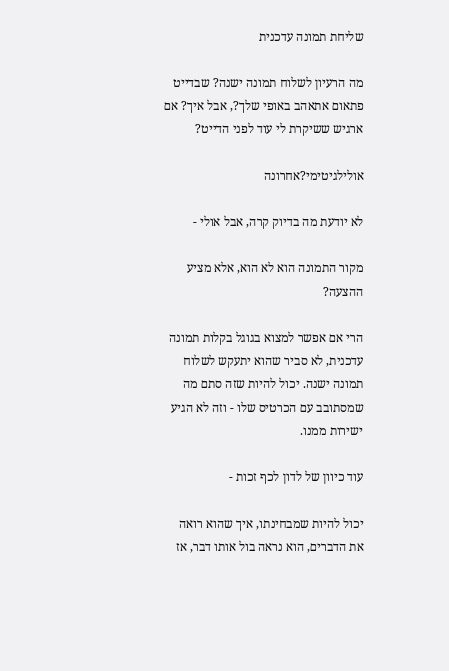שליחת תמונה עדכנית

מה הרעיון לשלוח תמונה ישנה? שבדייט פתאום אתאהב באופי שלך?, אבל איך? אם ארגיש ששיקרת לי עוד לפני הדייט?

אולילגיטימי?אחרונה

לא יודעת מה בדיוק קרה, אבל אולי -

מקור התמונה הוא לא הוא, אלא מציע ההצעה?

הרי אם אפשר למצוא בגוגל בקלות תמונה עדכנית, לא סביר שהוא יתעקש לשלוח תמונה ישנה. יכול להיות שזה סתם מה שמסתובב עם הכרטיס שלו - וזה לא הגיע ישירות ממנו.

עוד כיוון של לדון לכף זכות -

יכול להיות שמבחינתו, איך שהוא רואה את הדברים, הוא נראה בול אותו דבר, אז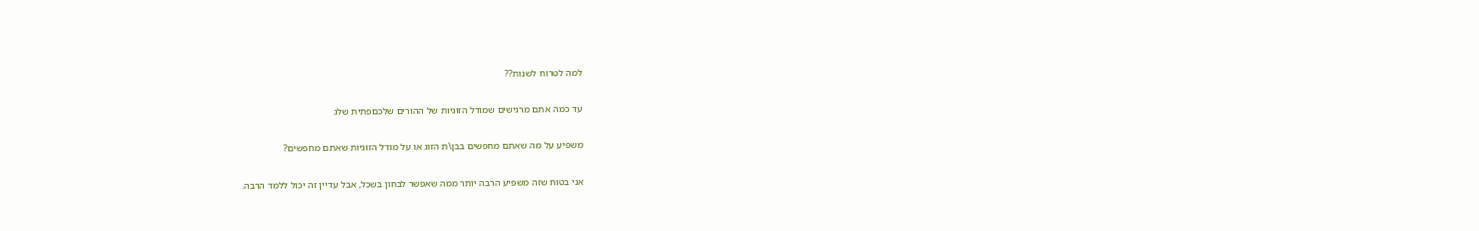למה לטרוח לשנות??

עד כמה אתם מרגישים שמודל הזוגיות של ההורים שלכםפתית שלג

משפיע על מה שאתם מחפשים בבן\ת הזוג או על מודל הזוגיות שאתם מחפשים?

אני בטוח שזה משפיע הרבה יותר ממה שאפשר לבחון בשכל, אבל עדיין זה יכול ללמד הרבה.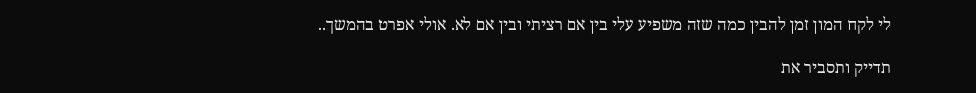לי לקח המון זמן להבין כמה שזה משפיע עלי בין אם רציתי ובין אם לא. אולי אפרט בהמשך..

תדייק ותסביר את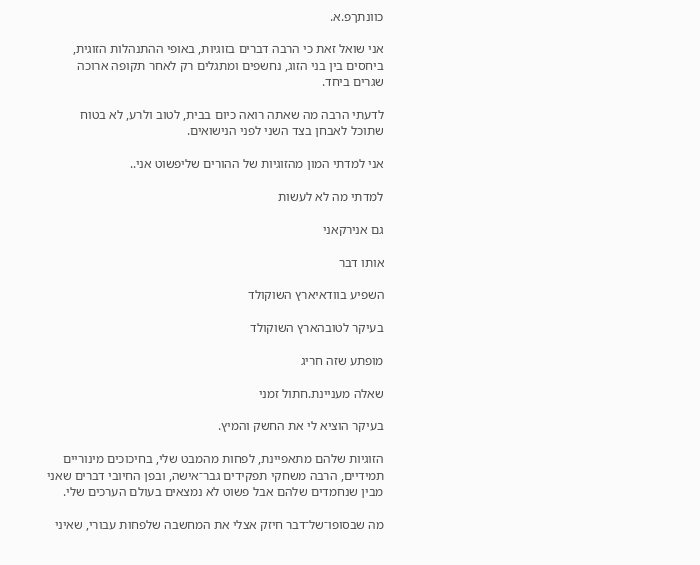כוונתךפ.א.

אני שואל זאת כי הרבה דברים בזוגיות, באופי ההתנהלות הזוגית, ביחסים בין בני הזוג, נחשפים ומתגלים רק לאחר תקופה ארוכה שגרים ביחד.

לדעתי הרבה מה שאתה רואה כיום בבית, לטוב ולרע, לא בטוח שתוכל לאבחן בצד השני לפני הנישואים.

אני למדתי המון מהזוגיות של ההורים שליפשוט אני..

למדתי מה לא לעשות

גם אנירקאני

אותו דבר

השפיע בוודאיארץ השוקולד

בעיקר לטובהארץ השוקולד

מופתע שזה חריג

שאלה מעניינת.חתול זמני

בעיקר הוציא לי את החשק והמיץ.

הזוגיות שלהם מתאפיינת, לפחות מהמבט שלי, בחיכוכים מינוריים תמידיים, הרבה משחקי תפקידים גבר־אישה, ובפן החיובי דברים שאני מבין שנחמדים שלהם אבל פשוט לא נמצאים בעולם הערכים שלי.

מה שבסופו־של־דבר חיזק אצלי את המחשבה שלפחות עבורי, שאיני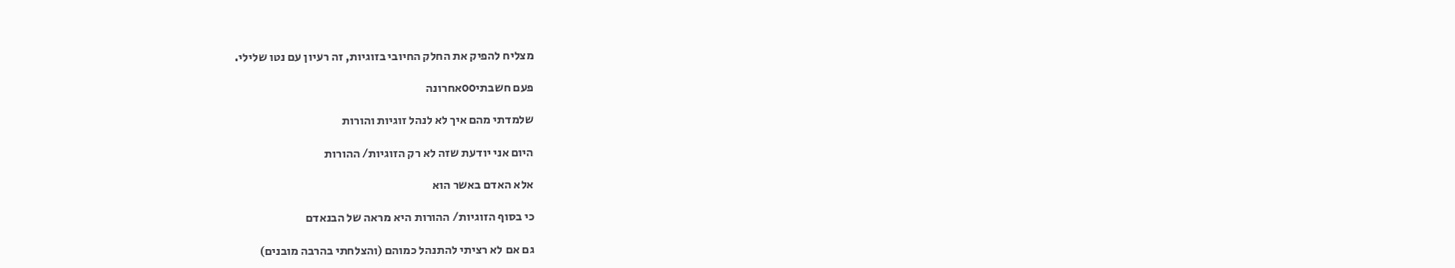מצליח להפיק את החלק החיובי בזוגיות, זה רעיון עם נטו שלילי.

פעם חשבתיooאחרונה

שלמדתי מהם איך לא לנהל זוגיות והורות

היום אני יודעת שזה לא רק הזוגיות/ ההורות

אלא האדם באשר הוא

כי בסוף הזוגיות/ ההורות היא מראה של הבנאדם

גם אם לא רציתי להתנהל כמוהם (והצלחתי בהרבה מובנים)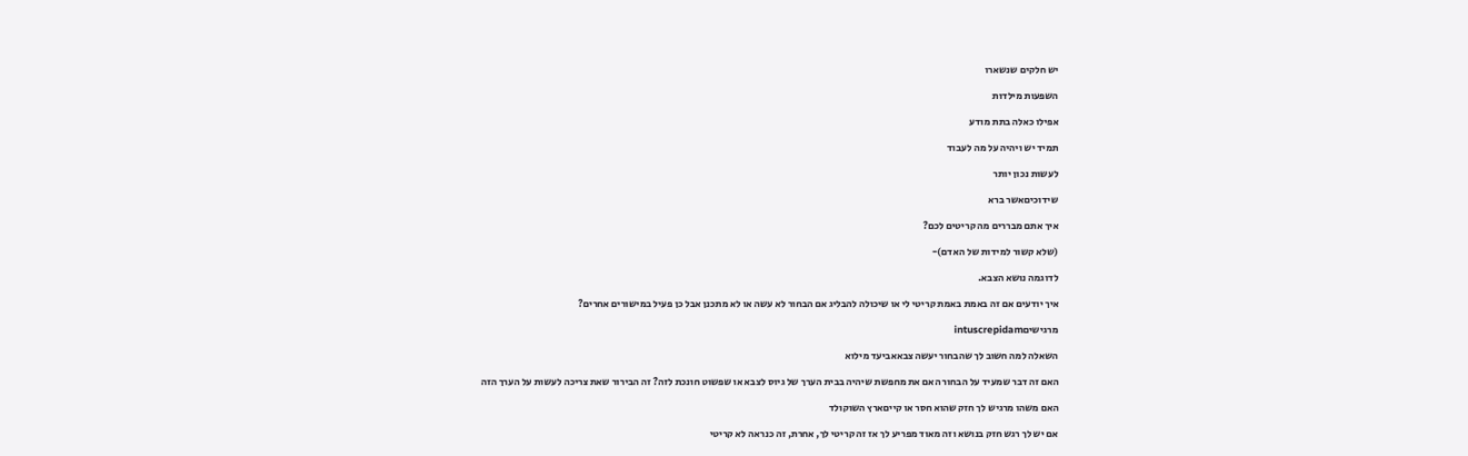יש חלקים שנשארו

השפעות מילדות

אפילו כאלה בתת מודע

תמיד יש ויהיה על מה לעבוד

לעשות נכון יותר

שידוכיםאשר ברא

איך אתם מבררים מה קריטים לכם?

(שלא קשור למידות של האדם)-

לדוגמה נושא הצבא.

איך יודעים אם זה באמת באמת קריטי לי או שיכולה להבליג אם הבחור לא עשה או לא מתכנן אבל כן פעיל במישורים אחרים?

מרגישיםintuscrepidam

השאלה למה חשוב לך שהבחור יעשה צבאאביעד מילוא

האם זה דבר שמעיד על הבחור האם את מחפשת שיהיה בבית הערך של גיוס לצבא או שפשוט חונכת לזה? זה הבירור שאת צריכה לעשות על הערך הזה

האם משהו מרגיש לך חזק שהוא חסר או קייםארץ השוקולד

אם יש לך רגש חזק בנושא וזה מאוד מפריע לך אז זה קריטי לך, אחרת, זה כנראה לא קריטי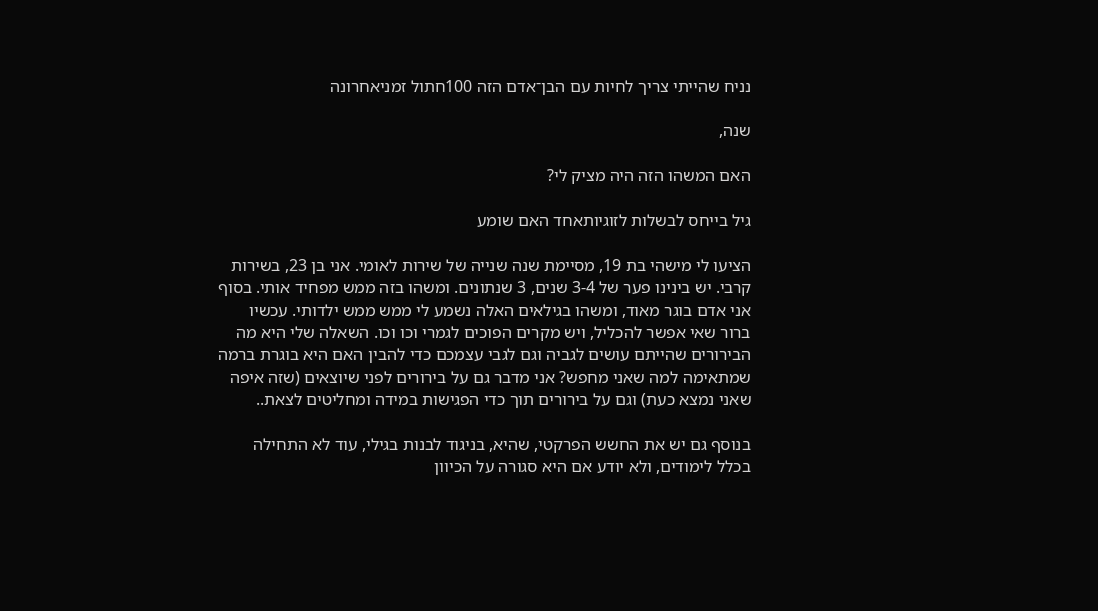נניח שהייתי צריך לחיות עם הבן־אדם הזה 100חתול זמניאחרונה

שנה,

האם המשהו הזה היה מציק לי?

גיל בייחס לבשלות לזוגיותאחד האם שומע

הציעו לי מישהי בת 19, מסיימת שנה שנייה של שירות לאומי. אני בן 23, בשירות קרבי. יש בינינו פער של 3-4 שנים, 3 שנתונים. ומשהו בזה ממש מפחיד אותי. בסוף אני אדם בוגר מאוד, ומשהו בגילאים האלה נשמע לי ממש ממש ילדותי. עכשיו ברור שאי אפשר להכליל, ויש מקרים הפוכים לגמרי וכו וכו. השאלה שלי היא מה הבירורים שהייתם עושים לגביה וגם לגבי עצמכם כדי להבין האם היא בוגרת ברמה שמתאימה למה שאני מחפש? אני מדבר גם על בירורים לפני שיוצאים (שזה איפה שאני נמצא כעת) וגם על בירורים תוך כדי הפגישות במידה ומחליטים לצאת..

בנוסף גם יש את החשש הפרקטי, שהיא, בניגוד לבנות בגילי, עוד לא התחילה בכלל לימודים, ולא יודע אם היא סגורה על הכיוון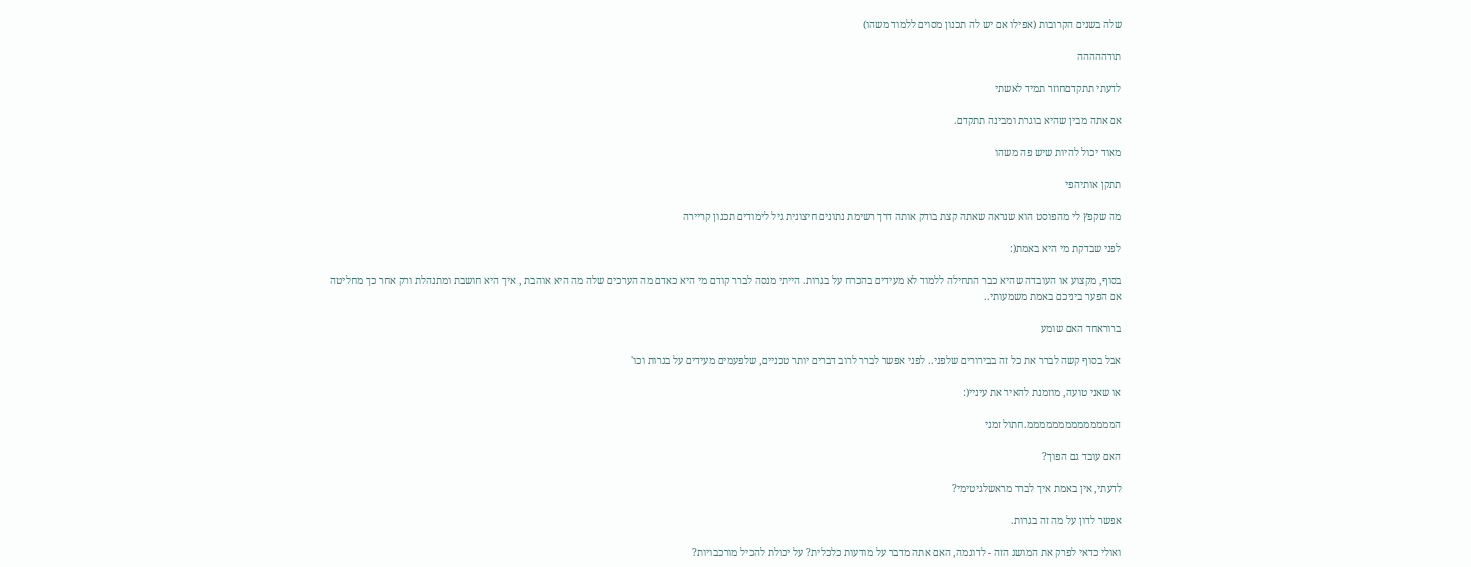שלה בשנים הקרובות (אפילו אם יש לה תכנון מסוים ללמוד משהו)

תודההההה

לדעתי תתקדםחוזר תמיד לאשתי

אם אתה מבין שהיא בוגרת ומבינה תתקדם.

מאוד יכול להיות שיש פה משהו

תתקן אותיהפי

מה שקפץ לי מהפוסט הוא שנראה שאתה קצת בודק אותה דרך רשימת נתונים חיצונית גיל לימודים תכנון קריירה

לפני שבדקת מי היא באמת(:

בסוף, מקצוע או העובדה שהיא כבר התחילה ללמוד לא מעידים בהכרח על בגרות. הייתי מנסה לברר קודם מי היא כאדם מה הערכים שלה מה היא אוהבת , איך היא חושבת ומתנהלת ורק אחר כך מחליטה אם הפער ביניכם באמת משמעותי..

ברוראחד האם שומע

אבל בסוף קשה לברר את כל זה בבירורים שלפני.. לפני אפשר לברר לרוב דברים יותר טכניים, שלפעמים מעידים על בגרות וכו'

או שאני טועה, מוזמנת להאיר את עיניי(:

הממממממממממממממ.חתול זמני

האם עובד גם הפוך?

לדעתי, אין באמת איך לברר מראשלגיטימי?

אפשר לדון על מה זה בגרות.

ואולי כדאי לפרק את המושג הזה - לדוגמה, האם אתה מדבר על מודעות כלכלית? על יכולת להכיל מורכבויות?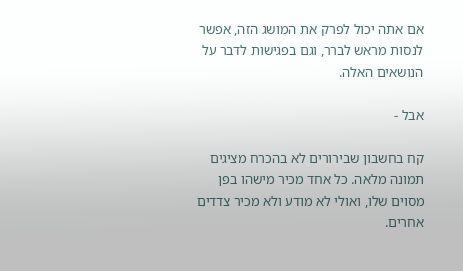אם אתה יכול לפרק את המושג הזה, אפשר לנסות מראש לברר, וגם בפגישות לדבר על הנושאים האלה.

אבל -

קח בחשבון שבירורים לא בהכרח מציגים תמונה מלאה. כל אחד מכיר מישהו בפן מסוים שלו, ואולי לא מודע ולא מכיר צדדים אחרים.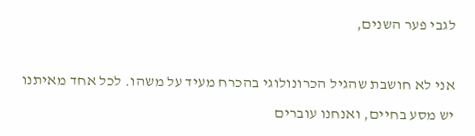לגבי פער השנים,

אני לא חושבת שהגיל הכרונולוגי בהכרח מעיד על משהו. לכל אחד מאיתנו יש מסע בחיים, ואנחנו עוברים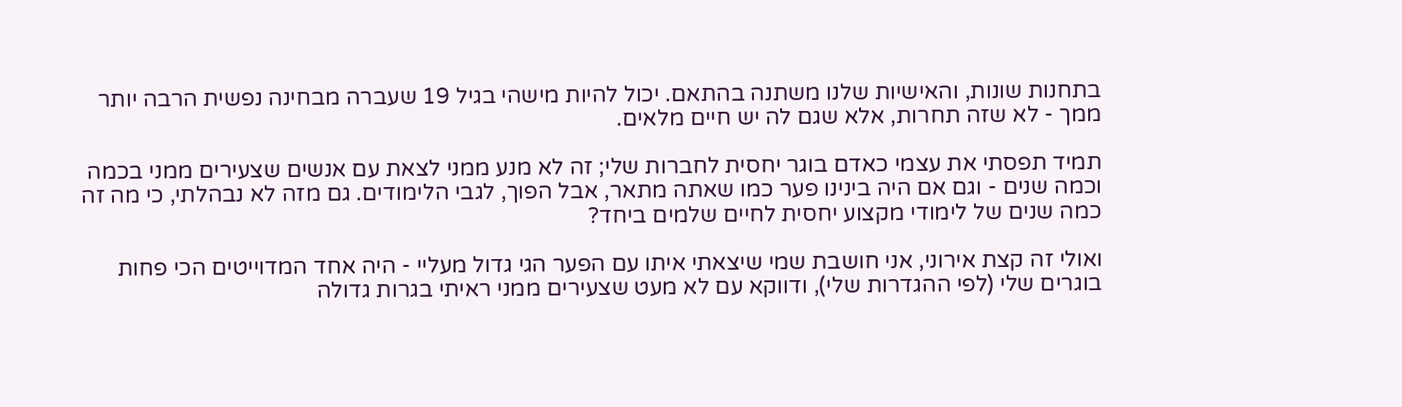בתחנות שונות, והאישיות שלנו משתנה בהתאם. יכול להיות מישהי בגיל 19 שעברה מבחינה נפשית הרבה יותר ממך - לא שזה תחרות, אלא שגם לה יש חיים מלאים.

תמיד תפסתי את עצמי כאדם בוגר יחסית לחברות שלי; זה לא מנע ממני לצאת עם אנשים שצעירים ממני בכמה וכמה שנים - וגם אם היה בינינו פער כמו שאתה מתאר, אבל הפוך, לגבי הלימודים. גם מזה לא נבהלתי, כי מה זה כמה שנים של לימודי מקצוע יחסית לחיים שלמים ביחד?

ואולי זה קצת אירוני, אני חושבת שמי שיצאתי איתו עם הפער הגי גדול מעליי - היה אחד המדוייטים הכי פחות בוגרים שלי (לפי ההגדרות שלי), ודווקא עם לא מעט שצעירים ממני ראיתי בגרות גדולה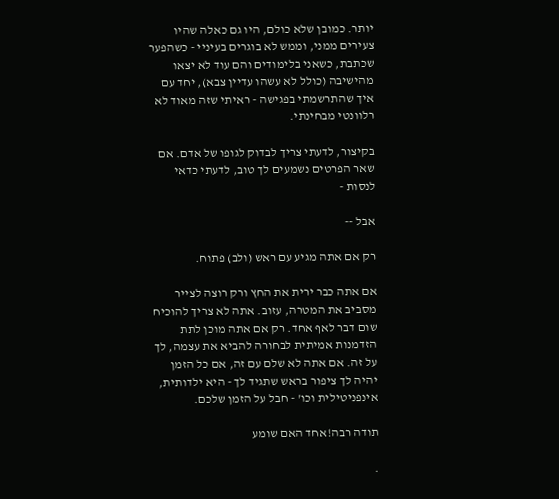יותר. כמובן שלא כולם, היו גם כאלה שהיו צעירים ממני, וממש לא בוגרים בעיניי - כשהפער שכתבת, כשאני בלימודים והם עוד לא יצאו מהישיבה (כולל לא עשהו עדיין צבא), יחד עם איך שהתרשמתי בפגישה - ראיתי שזה מאוד לא רלוונטי מבחינתי.

בקיצור, לדעתי צריך לבדוק לגופו של אדם. אם שאר הפרטים נשמעים לך טוב, לדעתי כדאי לנסות -

אבל --

רק אם אתה מגיע עם ראש (ולב) פתוח.

אם אתה כבר ירית את החץ ורק רוצה לצייר מסביב את המטרה, עזוב. אתה לא צריך להוכיח שום דבר לאף אחד. רק אם אתה מוכן לתת הזדמנות אמיתית לבחורה להביא את עצמה, לך על זה. אם אתה לא שלם עם זה, אם כל הזמן יהיה לך ציפור בראש שתגיד לך - היא ילדותית, אינפניטילית וכו' - חבל על הזמן שלכם.

תודה רבה!אחד האם שומע

.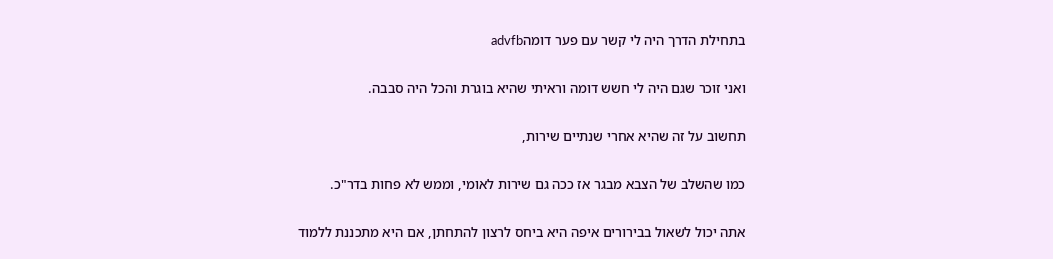בתחילת הדרך היה לי קשר עם פער דומהadvfb

ואני זוכר שגם היה לי חשש דומה וראיתי שהיא בוגרת והכל היה סבבה.

תחשוב על זה שהיא אחרי שנתיים שירות,

כמו שהשלב של הצבא מבגר אז ככה גם שירות לאומי, וממש לא פחות בדר"כ.

אתה יכול לשאול בבירורים איפה היא ביחס לרצון להתחתן, אם היא מתכננת ללמוד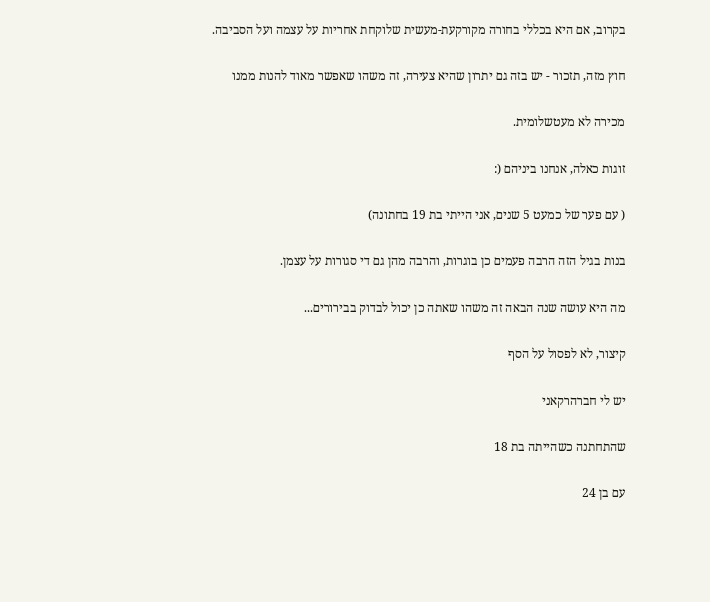בקרוב, אם היא בכללי בחורה מקורקעת-מעשית שלוקחת אחריות על עצמה ועל הסביבה.

חוץ מזה, תזכור - יש בזה גם יתרון שהיא צעירה, זה משהו שאפשר מאוד להנות ממנו

מכירה לא מעטשלומית.

זוגות כאלה, אנחנו ביניהם (:

( עם פער של כמעט 5 שנים, אני הייתי בת 19 בחתונה)

בנות בגיל הזה הרבה פעמים כן בוגרות, והרבה מהן גם די סגורות על עצמן.

מה היא עושה שנה הבאה זה משהו שאתה כן יכול לבדוק בבירורים...

קיצור, לא לפסול על הסף

יש לי חברהרקאני

שהתחתנה כשהייתה בת 18

עם בן 24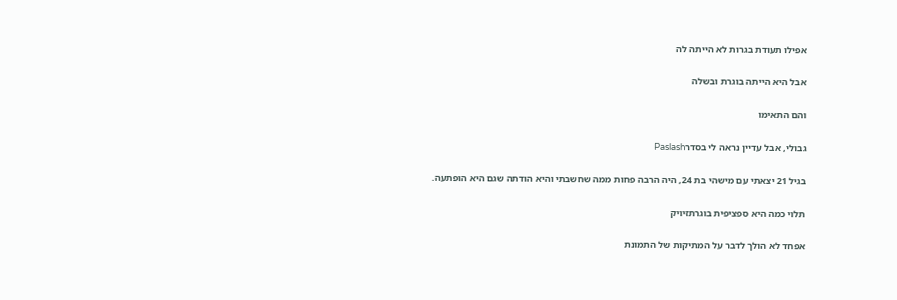אפילו תעודת בגרות לא הייתה לה

אבל היא הייתה בוגרת ובשלה

והם התאימו

גבולי, אבל עדיין נראה לי בסדרPaslash

בגיל 21 יצאתי עם מישהי בת 24, היה הרבה פחות ממה שחשבתי והיא הודתה שגם היא הופתעה.

תלוי כמה היא ספציפית בוגרתזיויק

אפחד לא הולך לדבר על המתיקות של התמונת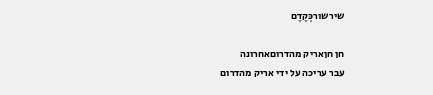שירשורכְּקֶדֶם

חן חןאריק מהדרוםאחרונה
עבר עריכה על ידי אריק מהדרום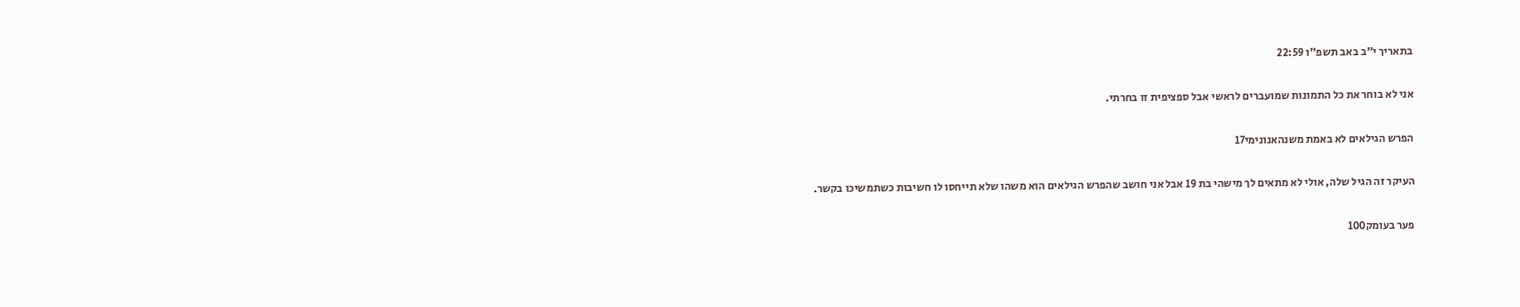בתאריך י"ב באב תשפ"ו 22:59

אני לא בוחר את כל התמונות שמועברים לראשי אבל ספציפית זו בחרתי.

הפרש הגילאים לא באמת משנהאנונימי17

העיקר זה הגיל שלה, אולי לא מתאים לך מישהי בת 19 אבל אני חושב שהפרש הגילאים הוא משהו שלא תייחסו לו חשיבות כשתמשיכו בקשר.

פער בעומק100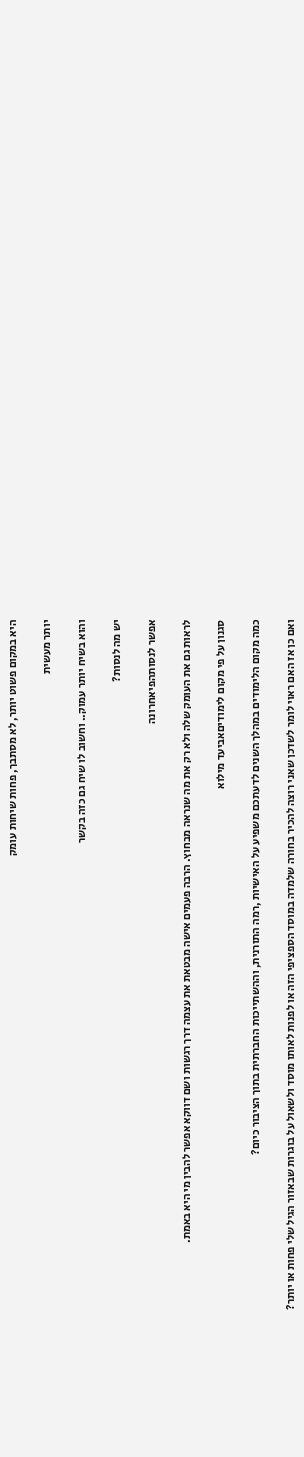היא במקום פשוט יותר, לא מסתבך, פחות שיחות עומק

יותר מעשית

והוא בשיח יותר עמוק.. וחשוב לו שיח גם כזה בקשר

יש מה לנסות?

אפשר לנסותהפיאחרונה

לראות גם את העומק שלה ולא רק את מה שנראה מבחוץ. הרבה פעמים אישה מבטאת את עצמה דרך רגשות ושם דווקא אפשר להבין מי היא באמת.

סגנון על פי מקום לימודיםאביעד מילוא

כמה מקום הלימודים במהלך השנים לדעתכם משפיע על האישיות ,רמה התורנית, וההשתייכות החברתית בתוך הציבור כיום?

ואם כן אז האם ראוי לומר לשדכן שאני רוצה להכיר בחורה שלמדה במוסד הספציפי הזה או לפנות לאותו מוסד ולשאול על בוגרות שבאזור הגיל שלי פחות או יותר?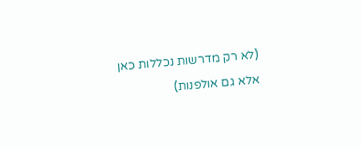(לא רק מדרשות נכללות כאן אלא גם אולפנות)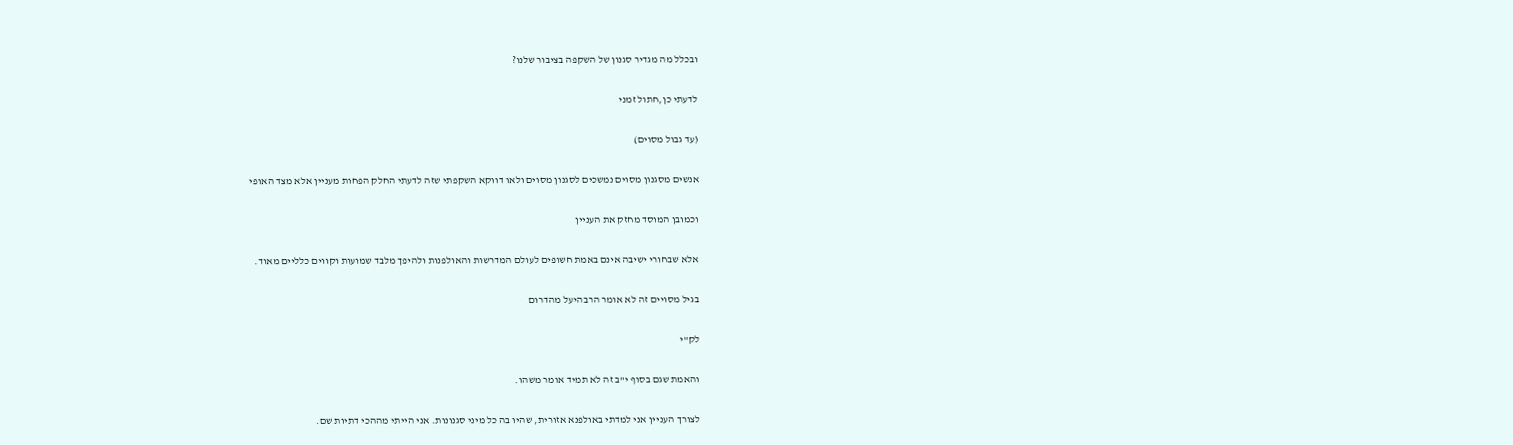ובכלל מה מגדיר סגנון של השקפה בציבור שלנו?

לדעתי כן,חתול זמני

(עד גבול מסוים)

אנשים מסגנון מסוים נמשכים לסגנון מסוים ולאו דווקא השקפתי שזה לדעתי החלק הפחות מעניין אלא מצד האופי

וכמובן המוסד מחזק את העניין

אלא שבחורי ישיבה אינם באמת חשופים לעולם המדרשות והאולפנות ולהיפך מלבד שמועות וקווים כלליים מאוד.

בגיל מסויים זה לא אומר הרבהיעל מהדרום

לק"י

והאמת שגם בסוף י"ב זה לא תמיד אומר משהו.

לצורך העניין אני למדתי באולפנא אזורית, שהיו בה כל מיני סגנונות. אני הייתי מההכי דתיות שם.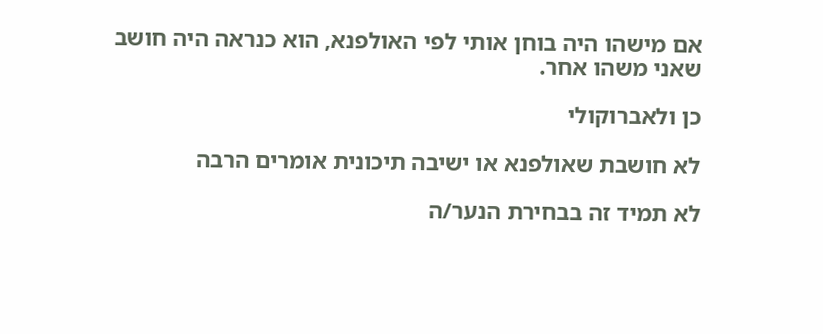אם מישהו היה בוחן אותי לפי האולפנא, הוא כנראה היה חושב שאני משהו אחר.

כן ולאברוקולי

לא חושבת שאולפנא או ישיבה תיכונית אומרים הרבה

לא תמיד זה בבחירת הנער/ה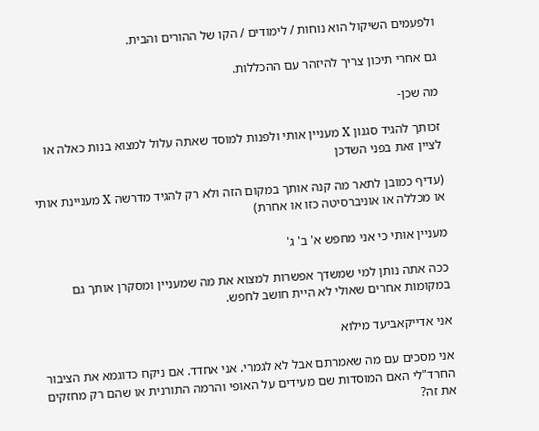ולפעמים השיקול הוא נוחות / לימודים / הקו של ההורים והבית.

גם אחרי תיכון צריך להיזהר עם ההכללות.

מה שכן-

זכותך להגיד סגנון X מעניין אותי ולפנות למוסד שאתה עלול למצוא בנות כאלה או לציין זאת בפני השדכן

(עדיף כמובן לתאר מה קנה אותך במקום הזה ולא רק להגיד מדרשה X מעניינת אותי או מכללה או אוניברסיטה כזו או אחרת)

מעניין אותי כי אני מחפש א' ב' ג'

ככה אתה נותן למי שמשדך אפשרות למצוא את מה שמעניין ומסקרן אותך גם במקומות אחרים שאולי לא היית חושב לחפש.

אני אדייקאביעד מילוא

אני מסכים עם מה שאמרתם אבל לא לגמרי. אני אחדד. אם ניקח כדוגמא את הציבור החרד"לי האם המוסדות שם מעידים על האופי והרמה התורנית או שהם רק מחזקים את זה?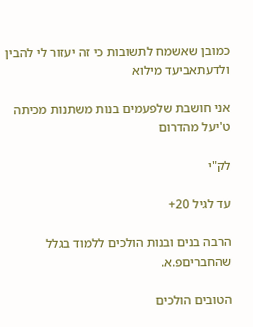כמובן שאשמח לתשובות כי זה יעזור לי להבין ולדעתאביעד מילוא

אני חושבת שלפעמים בנות משתנות מכיתה ט'יעל מהדרום

לק"י

עד לגיל 20+

הרבה בנים ובנות הולכים ללמוד בגלל שהחבריםפ.א.

הטובים הולכים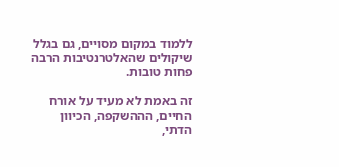ללמוד במקום מסויים, גם בגלל שיקולים שהאלטרנטיבות הרבה פחות טובות.

זה באמת לא מעיד על אורח החיים, הההשקפה, הכיוון הדתי,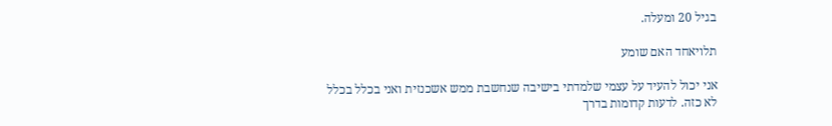בגיל 20 ומעלה.

תלויאחד האם שומע

אני יכול להעיד על עצמי שלמדתי בישיבה שנחשבת ממש אשכנזית ואני בכלל בכלל לא כזה. לדעות קדומות בדרך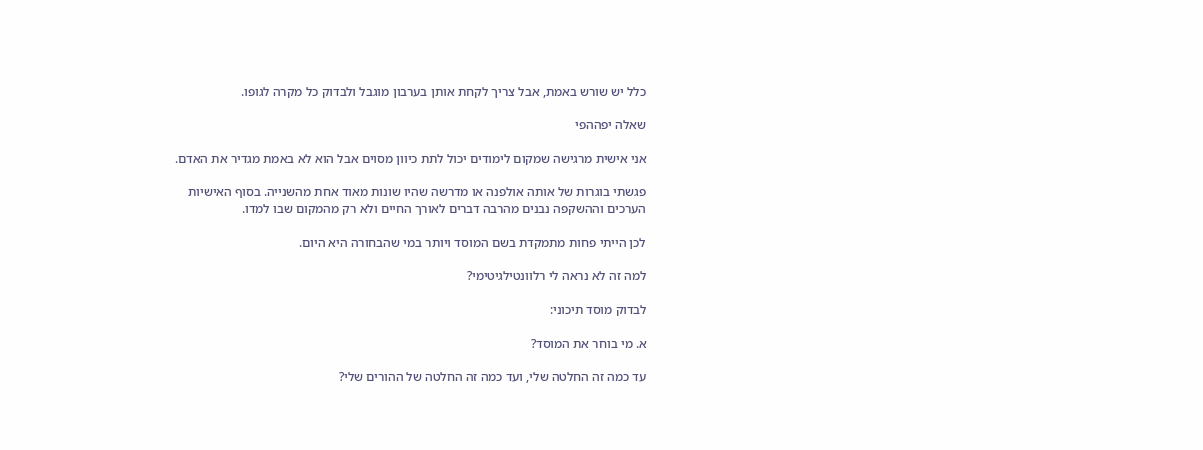כלל יש שורש באמת, אבל צריך לקחת אותן בערבון מוגבל ולבדוק כל מקרה לגופו.

שאלה יפההפי

אני אישית מרגישה שמקום לימודים יכול לתת כיוון מסוים אבל הוא לא באמת מגדיר את האדם.

פגשתי בוגרות של אותה אולפנה או מדרשה שהיו שונות מאוד אחת מהשנייה. בסוף האישיות הערכים וההשקפה נבנים מהרבה דברים לאורך החיים ולא רק מהמקום שבו למדו.

לכן הייתי פחות מתמקדת בשם המוסד ויותר במי שהבחורה היא היום.

למה זה לא נראה לי רלוונטילגיטימי?

לבדוק מוסד תיכוני:

א. מי בוחר את המוסד?

עד כמה זה החלטה שלי, ועד כמה זה החלטה של ההורים שלי?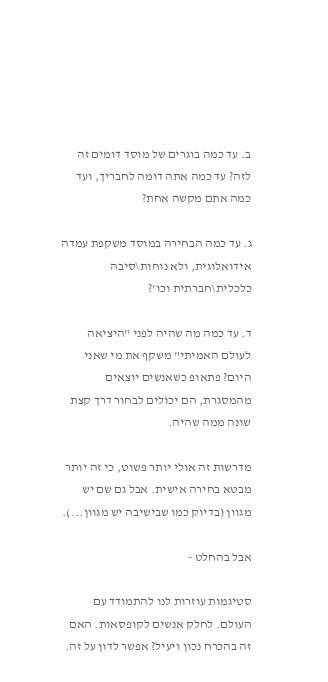ב. עד כמה בוגרים של מוסד דומים זה לזה? עד כמה אתה דומה לחבריך, ועד כמה אתם מקשה אחת?

ג. עד כמה הבחירה במוסד משקפת עמדה אידואלוגית, ולא נוחות\סיבה כלכלית\חברתית וכו'?

ד. עד כמה מה שהיה לפני "היציאה לעולם האמיתי" משקף את מי שאני היום? פתאופ כשאנשים יוצאים מהמסגרת, הם יכולים לבחור דרך קצת שונה ממה שהיה.

מדרשות זה אולי יותר פשוט, כי זה יותר מבטא בחירה אישית. אבל גם שם יש מגוון (בדיוק כמו שבישיבה יש מגוון...).

אבל בהחלט -

סטיגמות עוזרות לנו להתמודד עם העולם. לחלק אנשים לקופסאות. האם זה בהכרח נכון ויעיל? אפשר לדון על זה.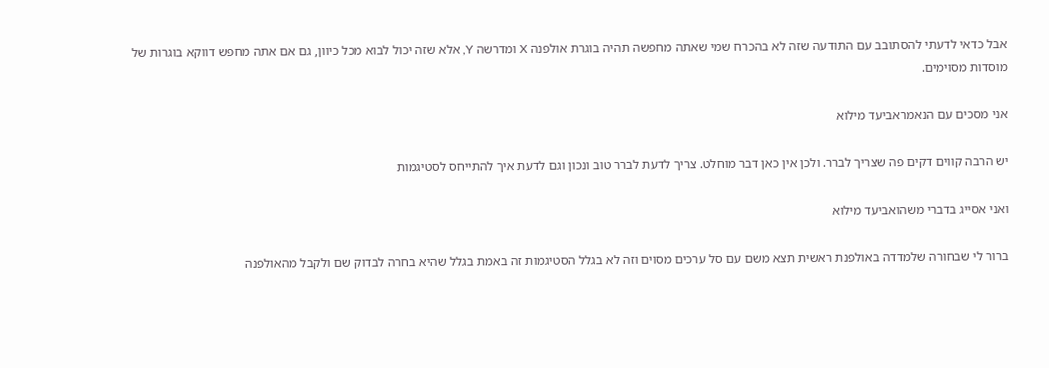אבל כדאי לדעתי להסתובב עם התודעה שזה לא בהכרח שמי שאתה מחפשה תהיה בוגרת אולפנה X ומדרשה Y, אלא שזה יכול לבוא מכל כיוון, גם אם אתה מחפש דווקא בוגרות של מוסדות מסוימים.

אני מסכים עם הנאמראביעד מילוא

יש הרבה קווים דקים פה שצריך לברר. ולכן אין כאן דבר מוחלט. צריך לדעת לברר טוב ונכון וגם לדעת איך להתייחס לסטיגמות

ואני אסייג בדברי משהואביעד מילוא

ברור לי שבחורה שלמדדה באולפנת ראשית תצא משם עם סל ערכים מסוים וזה לא בגלל הסטיגמות זה באמת בגלל שהיא בחרה לבדוק שם ולקבל מהאולפנה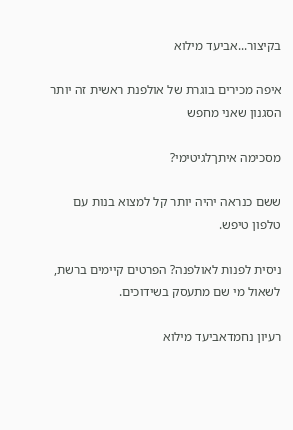בקיצור...אביעד מילוא

איפה מכירים בוגרת של אולפנת ראשית זה יותר הסגנון שאני מחפש

מסכימה איתךלגיטימי?

ששם כנראה יהיה יותר קל למצוא בנות עם טלפון טיפש.

ניסית לפנות לאולפנה? הפרטים קיימים ברשת, לשאול מי שם מתעסק בשידוכים.

רעיון נחמדאביעד מילוא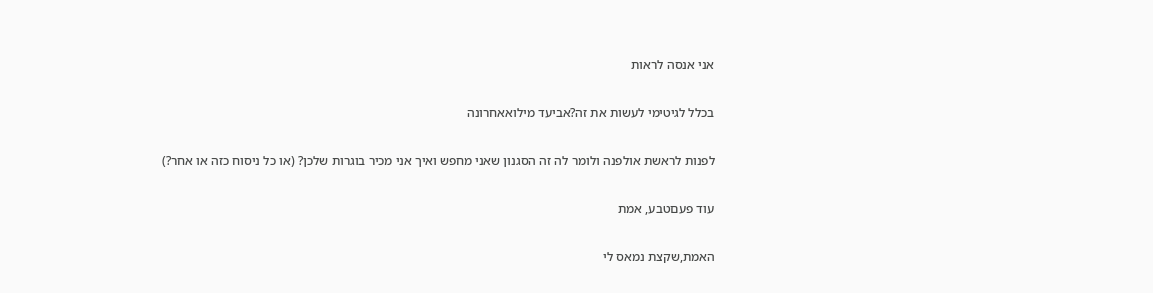אני אנסה לראות

בכלל לגיטימי לעשות את זה?אביעד מילואאחרונה

לפנות לראשת אולפנה ולומר לה זה הסגנון שאני מחפש ואיך אני מכיר בוגרות שלכן? (או כל ניסוח כזה או אחר?)

עוד פעםטבע, אמת

האמת,שקצת נמאס לי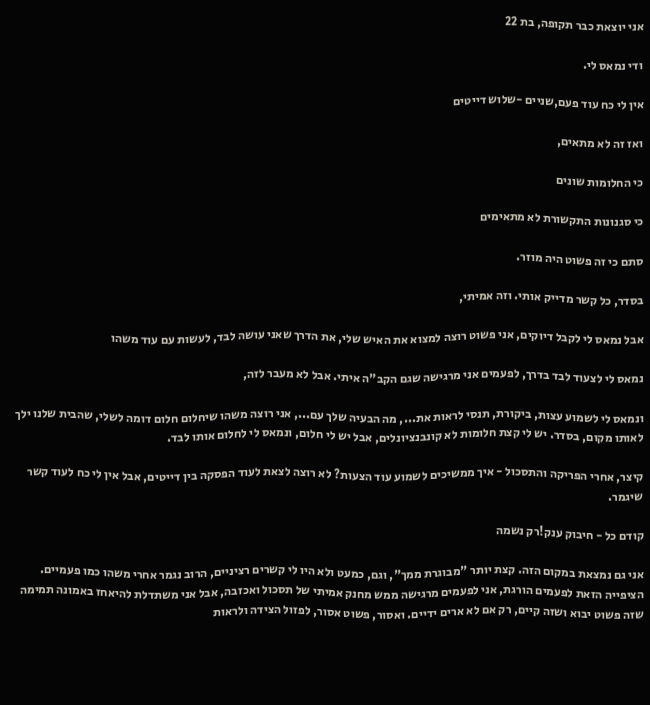אני יוצאת כבר תקופה, בת 22

ודי נמאס לי.

אין לי כח עוד פעם,שניים -שלוש דייטים

ואז זה לא מתאים,

כי החלומות שונים

כי סגנונות התקשורת לא מתאימים

סתם כי זה פשוט היה מוזר.

בסדר, כל קשר מדייק אותי. וזה אמיתי,

אבל נמאס לי לקבל דיוקים, אני פשוט רוצה למצוא את האיש שלי, את הדרך שאני עושה לבד, לעשות עם עוד משהו

נמאס לי לצעוד לבד בדרך, לפעמים אני מרגישה שגם הקב"ה איתי. אבל לא מעבר לזה,

ונמאס לי לשמוע עצות, ביקורת, תנסי לראות את..., מה הבעיה שלך עם..., אני רוצה משהו שיחלום חלום דומה לשלי, שהבית שלנו ילך לאותו מקום, בסדר. יש לי קצת חלומות לא קונבנציונלים, אבל יש לי חלום, ונמאס לי לחלום אותו לבד.

קיצר, אחרי הפריקה והתסכול - איך ממשיכים לשמוע עוד הצעות? לא רוצה לצאת לעוד הפסקה בין דייטים, אבל אין לי כח לעוד קשר שיגמר.

קודם כל - חיבוק ענק!רק נשמה

אני גם נמצאת במקום הזה. קצת יותר "מבוגרת ממך", וגם, כמעט ולא היו לי קשרים רציניים, הרוב נגמר אחרי משהו כמו פעמיים. הציפייה הזאת לפעמים הורגת, אני לפעמים מרגישה ממש מחנק אמיתי של תסכול ואכזבה, אבל אני משתדלת להיאחז באמונה תמימה שזה פשוט יבוא ושזה קיים, רק אם לא ארים ידיים. ואסור, פשוט אסור, לפזול הצידה ולראות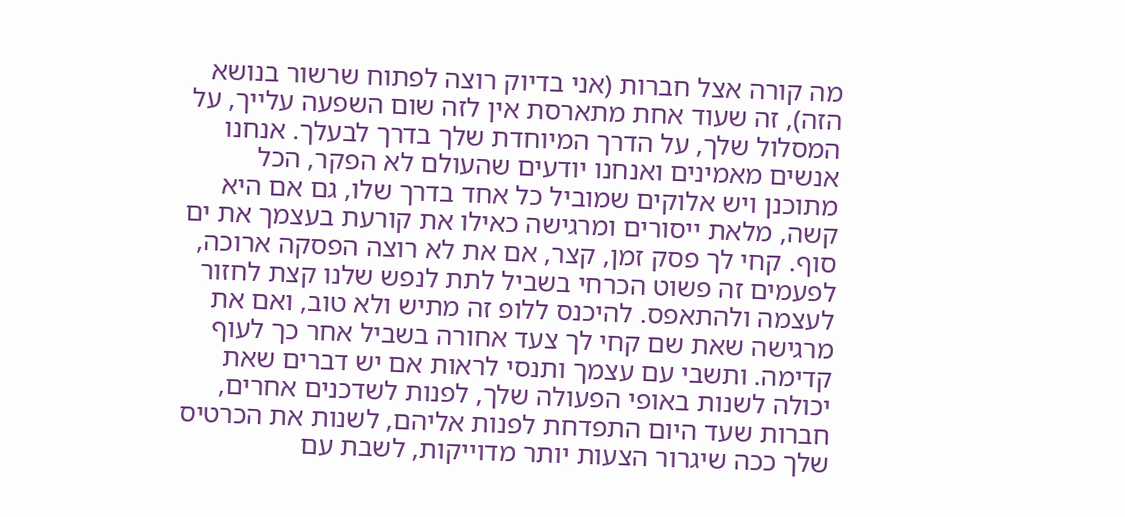מה קורה אצל חברות (אני בדיוק רוצה לפתוח שרשור בנושא הזה), זה שעוד אחת מתארסת אין לזה שום השפעה עלייך, על המסלול שלך, על הדרך המיוחדת שלך בדרך לבעלך. אנחנו אנשים מאמינים ואנחנו יודעים שהעולם לא הפקר, הכל מתוכנן ויש אלוקים שמוביל כל אחד בדרך שלו, גם אם היא קשה, מלאת ייסורים ומרגישה כאילו את קורעת בעצמך את ים סוף. קחי לך פסק זמן, קצר, אם את לא רוצה הפסקה ארוכה, לפעמים זה פשוט הכרחי בשביל לתת לנפש שלנו קצת לחזור לעצמה ולהתאפס. להיכנס ללופ זה מתיש ולא טוב, ואם את מרגישה שאת שם קחי לך צעד אחורה בשביל אחר כך לעוף קדימה. ותשבי עם עצמך ותנסי לראות אם יש דברים שאת יכולה לשנות באופי הפעולה שלך, לפנות לשדכנים אחרים, חברות שעד היום התפדחת לפנות אליהם, לשנות את הכרטיס שלך ככה שיגרור הצעות יותר מדוייקות, לשבת עם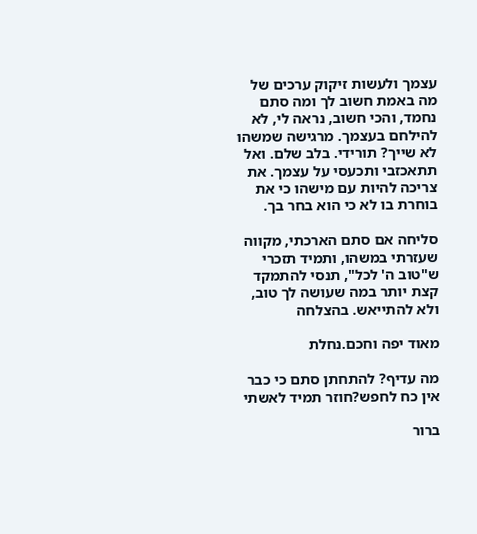עצמך ולעשות זיקוק ערכים של מה באמת חשוב לך ומה סתם נחמד, והכי חשוב, נראה לי, לא להילחם בעצמך. מרגישה שמשהו לא שייך? תורידי. בלב שלם. ואל תתאכזבי ותכעסי על עצמך. את צריכה להיות עם מישהו כי את בוחרת בו לא כי הוא בחר בך.

סליחה אם סתם הארכתי, מקווה שעזרתי במשהו, ותמיד תזכרי ש"טוב ה' לכל", תנסי להתמקד קצת יותר במה שעושה לך טוב, ולא להתייאש. בהצלחה

מאוד יפה וחכם.נחלת

מה עדיף? להתחתן סתם כי כבר אין כח לחפש?חוזר תמיד לאשתי

ברור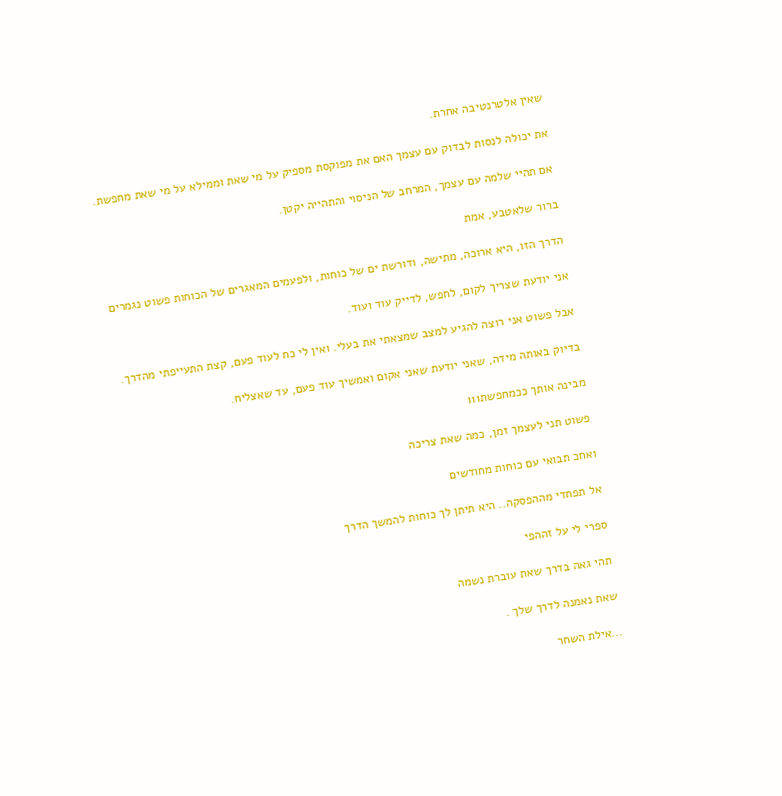שאין אלטרנטיבה אחרת.

את יכולה לנסות לבדוק עם עצמך האם את מפוקסת מספיק על מי שאת וממילא על מי שאת מחפשת.

אם תהיי שלמה עם עצמך, המרחב של הניסוי והתהייה יקטן.

ברור שלאטבע, אמת

הדרך הזו, היא ארוכה, מתישה, ודורשת ים של כוחות, ולפעמים המאגרים של הכוחות פשוט נגמרים

אני יודעת שצריך לקום, לחפש, לדייק עוד ועוד.

אבל פשוט אני רוצה להגיע למצב שמצאתי את בעלי. ואין לי כח לעוד פעם, קצת התעייפתי מהדרך.

בדיוק באותה מידה, שאני יודעת שאני אקום ואמשיך עוד פעם, עד שאצליח.

מבינה אותך ככמחפשת111

פשוט תני לעצמך זמן, כמה שאת צריכה

ואחכ תבואי עם כוחות מחודשים

אל תפחדי מההפסקה.. היא תיתן לך כוחות להמשך הדרך

ספרי לי על זההפי

תהי גאה בדרך שאת עוברת נשמה

שאת נאמנה לדרך שלך .

...אילת השחר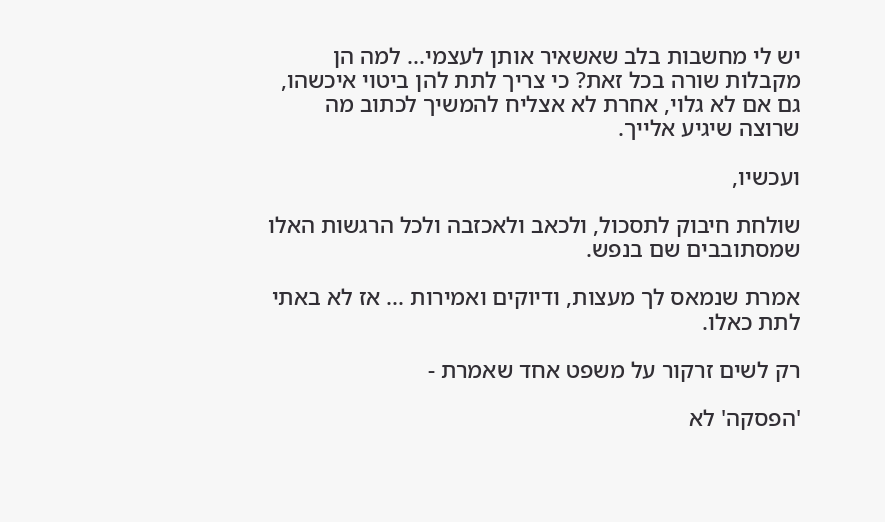יש לי מחשבות בלב שאשאיר אותן לעצמי... למה הן מקבלות שורה בכל זאת? כי צריך לתת להן ביטוי איכשהו, גם אם לא גלוי, אחרת לא אצליח להמשיך לכתוב מה שרוצה שיגיע אלייך.

ועכשיו,

שולחת חיבוק לתסכול, ולכאב ולאכזבה ולכל הרגשות האלו שמסתובבים שם בנפש.

אמרת שנמאס לך מעצות, ודיוקים ואמירות ... אז לא באתי לתת כאלו.

רק לשים זרקור על משפט אחד שאמרת -

'הפסקה' לא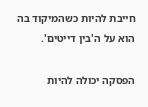חייבת להיות כשהמיקוד בה הוא על ה'בין דייטים'.

הפסקה יכולה להיות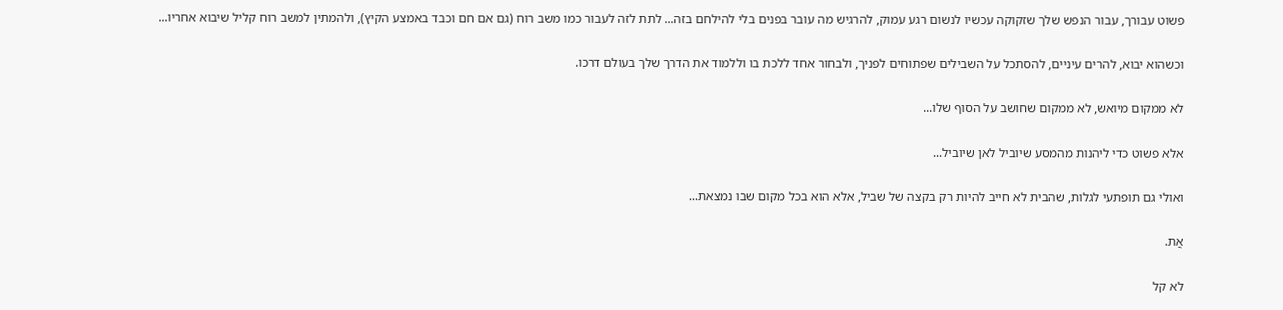פשוט עבורך, עבור הנפש שלך שזקוקה עכשיו לנשום רגע עמוק, להרגיש מה עובר בפנים בלי להילחם בזה... לתת לזה לעבור כמו משב רוח (גם אם חם וכבד באמצע הקיץ), ולהמתין למשב רוח קליל שיבוא אחריו...

וכשהוא יבוא, להרים עיניים, להסתכל על השבילים שפתוחים לפניך, ולבחור אחד ללכת בו וללמוד את הדרך שלך בעולם דרכו.

לא ממקום מיואש, לא ממקום שחושב על הסוף שלו...

אלא פשוט כדי ליהנות מהמסע שיוביל לאן שיוביל...

ואולי גם תופתעי לגלות, שהבית לא חייב להיות רק בקצה של שביל, אלא הוא בכל מקום שבו נמצאת...

אֲת.

לא קל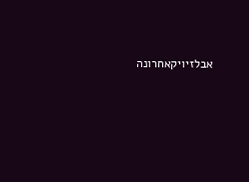אבלזיויקאחרונה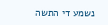נשמע די התשה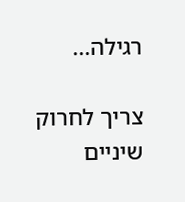רגילה...

צריך לחרוק שיניים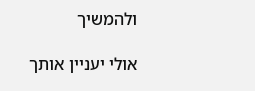ולהמשיך

אולי יעניין אותך